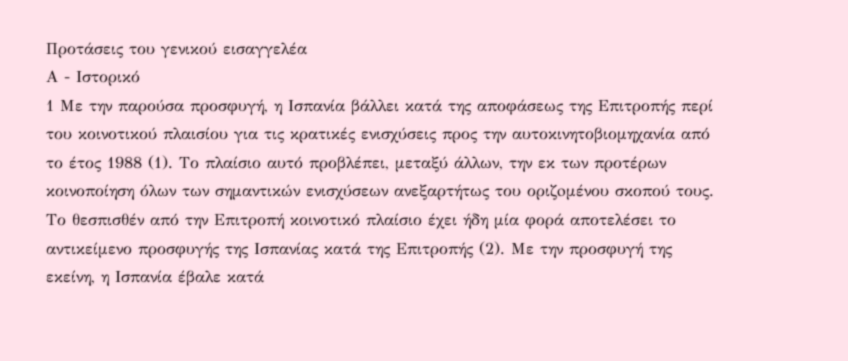Προτάσεις του γενικού εισαγγελέα
Α - Ιστορικό
1 Με την παρούσα προσφυγή, η Ισπανία βάλλει κατά της αποφάσεως της Επιτροπής περί του κοινοτικού πλαισίου για τις κρατικές ενισχύσεις προς την αυτοκινητοβιομηχανία από το έτος 1988 (1). Το πλαίσιο αυτό προβλέπει, μεταξύ άλλων, την εκ των προτέρων κοινοποίηση όλων των σημαντικών ενισχύσεων ανεξαρτήτως του οριζoμένου σκοπού τους. Το θεσπισθέν από την Επιτροπή κοινοτικό πλαίσιο έχει ήδη μία φορά αποτελέσει το αντικείμενο προσφυγής της Ισπανίας κατά της Επιτροπής (2). Με την προσφυγή της εκείνη, η Ισπανία έβαλε κατά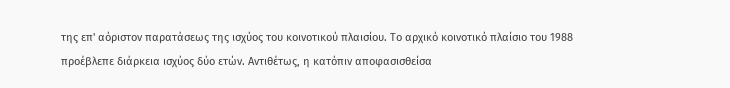της επ' αόριστον παρατάσεως της ισχύος του κοινοτικού πλαισίου. Το αρχικό κοινοτικό πλαίσιο του 1988 προέβλεπε διάρκεια ισχύος δύο ετών. Αντιθέτως, η κατόπιν αποφασισθείσα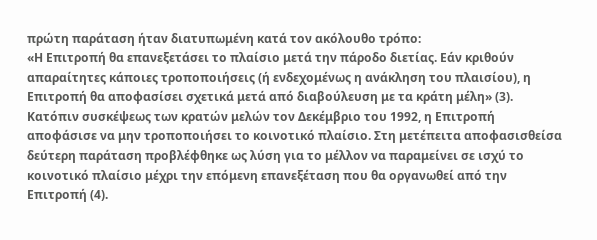πρώτη παράταση ήταν διατυπωμένη κατά τον ακόλουθο τρόπο:
«Η Επιτροπή θα επανεξετάσει το πλαίσιο μετά την πάροδο διετίας. Εάν κριθούν απαραίτητες κάποιες τροποποιήσεις (ή ενδεχομένως η ανάκληση του πλαισίου), η Επιτροπή θα αποφασίσει σχετικά μετά από διαβούλευση με τα κράτη μέλη» (3).
Κατόπιν συσκέψεως των κρατών μελών τον Δεκέμβριο του 1992, η Επιτροπή αποφάσισε να μην τροποποιήσει το κοινοτικό πλαίσιο. Στη μετέπειτα αποφασισθείσα δεύτερη παράταση προβλέφθηκε ως λύση για το μέλλον να παραμείνει σε ισχύ το κοινοτικό πλαίσιο μέχρι την επόμενη επανεξέταση που θα οργανωθεί από την Επιτροπή (4).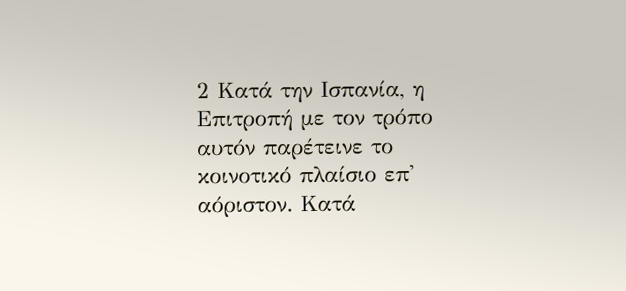2 Κατά την Ισπανία, η Επιτροπή με τον τρόπο αυτόν παρέτεινε το κοινοτικό πλαίσιο επ' αόριστον. Κατά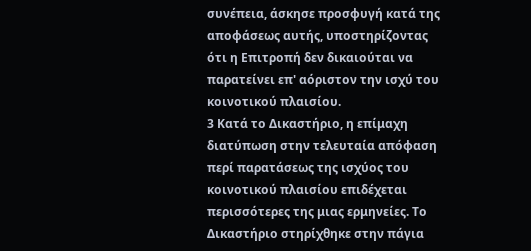συνέπεια, άσκησε προσφυγή κατά της αποφάσεως αυτής, υποστηρίζοντας ότι η Επιτροπή δεν δικαιούται να παρατείνει επ' αόριστον την ισχύ του κοινοτικού πλαισίου.
3 Κατά το Δικαστήριο, η επίμαχη διατύπωση στην τελευταία απόφαση περί παρατάσεως της ισχύος του κοινοτικού πλαισίου επιδέχεται περισσότερες της μιας ερμηνείες. Το Δικαστήριο στηρίχθηκε στην πάγια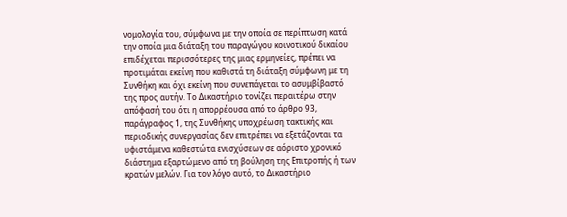νομολογία του, σύμφωνα με την οποία σε περίπτωση κατά την οποία μια διάταξη του παραγώγου κοινοτικού δικαίου επιδέχεται περισσότερες της μιας ερμηνείες, πρέπει να προτιμάται εκείνη που καθιστά τη διάταξη σύμφωνη με τη Συνθήκη και όχι εκείνη που συνεπάγεται το ασυμβίβαστό της προς αυτήν. Το Δικαστήριο τονίζει περαιτέρω στην απόφασή του ότι η απορρέουσα από το άρθρο 93, παράγραφος 1, της Συνθήκης υποχρέωση τακτικής και περιοδικής συνεργασίας δεν επιτρέπει να εξετάζονται τα υφιστάμενα καθεστώτα ενισχύσεων σε αόριστο χρονικό διάστημα εξαρτώμενο από τη βούληση της Επιτροπής ή των κρατών μελών. Για τον λόγο αυτό, το Δικαστήριο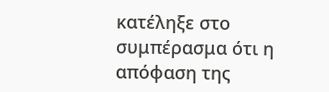κατέληξε στο συμπέρασμα ότι η απόφαση της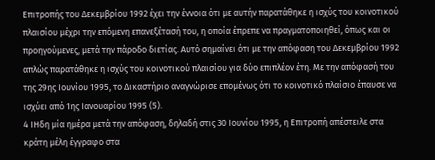Επιτροπής του Δεκεμβρίου 1992 έχει την έννοια ότι με αυτήν παρατάθηκε η ισχύς του κοινοτικού πλαισίου μέχρι την επόμενη επανεξέτασή του, η οποία έπρεπε να πραγματοποιηθεί, όπως και οι προηγούμενες, μετά την πάροδο διετίας. Αυτό σημαίνει ότι με την απόφαση του Δεκεμβρίου 1992 απλώς παρατάθηκε η ισχύς του κοινοτικού πλαισίου για δύο επιπλέον έτη. Με την απόφασή του της 29ης Ιουνίου 1995, το Δικαστήριο αναγνώρισε επομένως ότι το κοινοτικό πλαίσιο έπαυσε να ισχύει από 1ης Ιανουαρίου 1995 (5).
4 ΙΗδη μία ημέρα μετά την απόφαση, δηλαδή στις 30 Ιουνίου 1995, η Επιτροπή απέστειλε στα κράτη μέλη έγγραφο στα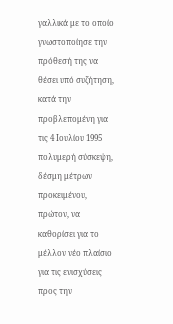γαλλικά με το οποίο γνωστοποίησε την πρόθεσή της να θέσει υπό συζήτηση, κατά την προβλεπομένη για τις 4 Ιουλίου 1995 πολυμερή σύσκεψη, δέσμη μέτρων προκειμένου, πρώτον, να καθορίσει για το μέλλον νέο πλαίσιο για τις ενισχύσεις προς την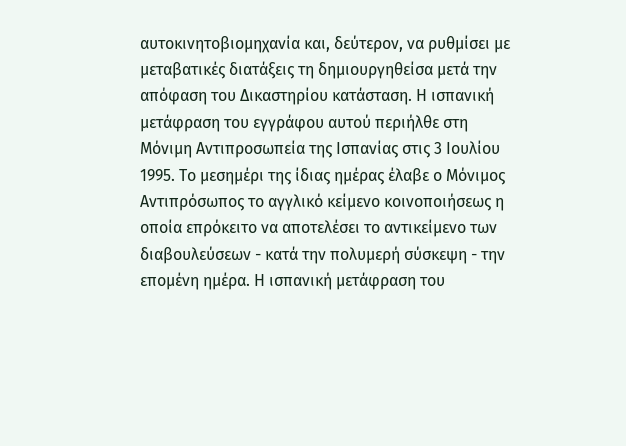αυτοκινητοβιομηχανία και, δεύτερον, να ρυθμίσει με μεταβατικές διατάξεις τη δημιουργηθείσα μετά την απόφαση του Δικαστηρίου κατάσταση. Η ισπανική μετάφραση του εγγράφου αυτού περιήλθε στη Μόνιμη Αντιπροσωπεία της Ισπανίας στις 3 Ιουλίου 1995. Το μεσημέρι της ίδιας ημέρας έλαβε ο Μόνιμος Αντιπρόσωπος το αγγλικό κείμενο κοινοποιήσεως η οποία επρόκειτο να αποτελέσει το αντικείμενο των διαβουλεύσεων - κατά την πολυμερή σύσκεψη - την επομένη ημέρα. Η ισπανική μετάφραση του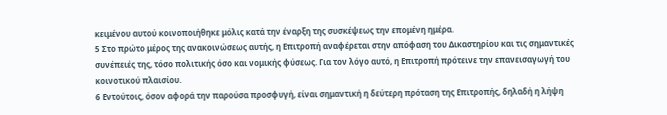κειμένου αυτού κοινοποιήθηκε μόλις κατά την έναρξη της συσκέψεως την επομένη ημέρα.
5 Στο πρώτο μέρος της ανακοινώσεως αυτής, η Επιτροπή αναφέρεται στην απόφαση του Δικαστηρίου και τις σημαντικές συνέπειές της, τόσο πολιτικής όσο και νομικής φύσεως. Για τον λόγο αυτό, η Επιτροπή πρότεινε την επανεισαγωγή του κοινοτικού πλαισίου.
6 Εντούτοις, όσον αφορά την παρούσα προσφυγή, είναι σημαντική η δεύτερη πρόταση της Επιτροπής, δηλαδή η λήψη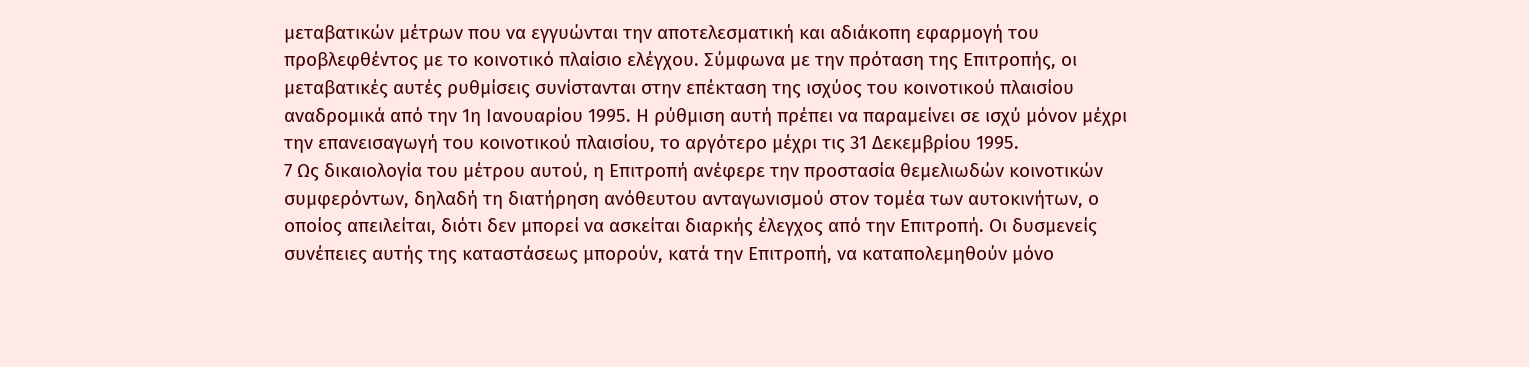μεταβατικών μέτρων που να εγγυώνται την αποτελεσματική και αδιάκοπη εφαρμογή του προβλεφθέντος με το κοινοτικό πλαίσιο ελέγχου. Σύμφωνα με την πρόταση της Επιτροπής, οι μεταβατικές αυτές ρυθμίσεις συνίστανται στην επέκταση της ισχύος του κοινοτικού πλαισίου αναδρομικά από την 1η Ιανουαρίου 1995. Η ρύθμιση αυτή πρέπει να παραμείνει σε ισχύ μόνον μέχρι την επανεισαγωγή του κοινοτικού πλαισίου, το αργότερο μέχρι τις 31 Δεκεμβρίου 1995.
7 Ως δικαιολογία του μέτρου αυτού, η Επιτροπή ανέφερε την προστασία θεμελιωδών κοινοτικών συμφερόντων, δηλαδή τη διατήρηση ανόθευτου ανταγωνισμού στον τομέα των αυτοκινήτων, ο οποίος απειλείται, διότι δεν μπορεί να ασκείται διαρκής έλεγχος από την Επιτροπή. Οι δυσμενείς συνέπειες αυτής της καταστάσεως μπορούν, κατά την Επιτροπή, να καταπολεμηθούν μόνο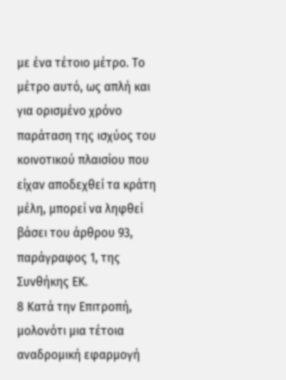με ένα τέτοιο μέτρο. Το μέτρο αυτό, ως απλή και για ορισμένο χρόνο παράταση της ισχύος του κοινοτικού πλαισίου που είχαν αποδεχθεί τα κράτη μέλη, μπορεί να ληφθεί βάσει του άρθρου 93, παράγραφος 1, της Συνθήκης ΕΚ.
8 Κατά την Επιτροπή, μολονότι μια τέτοια αναδρομική εφαρμογή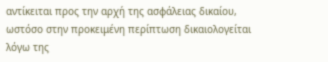αντίκειται προς την αρχή της ασφάλειας δικαίου, ωστόσο στην προκειμένη περίπτωση δικαιολογείται λόγω της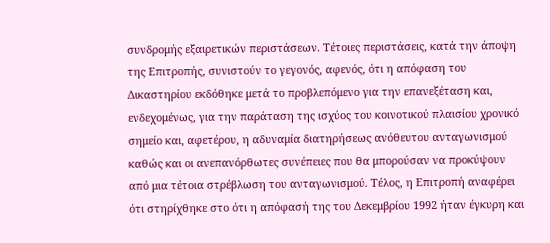συνδρομής εξαιρετικών περιστάσεων. Τέτοιες περιστάσεις, κατά την άποψη της Επιτροπής, συνιστούν το γεγονός, αφενός, ότι η απόφαση του Δικαστηρίου εκδόθηκε μετά το προβλεπόμενο για την επανεξέταση και, ενδεχομένως, για την παράταση της ισχύος του κοινοτικού πλαισίου χρονικό σημείο και, αφετέρου, η αδυναμία διατηρήσεως ανόθευτου ανταγωνισμού καθώς και οι ανεπανόρθωτες συνέπειες που θα μπορούσαν να προκύψουν από μια τέτοια στρέβλωση του ανταγωνισμού. Τέλος, η Επιτροπή αναφέρει ότι στηρίχθηκε στο ότι η απόφασή της του Δεκεμβρίου 1992 ήταν έγκυρη και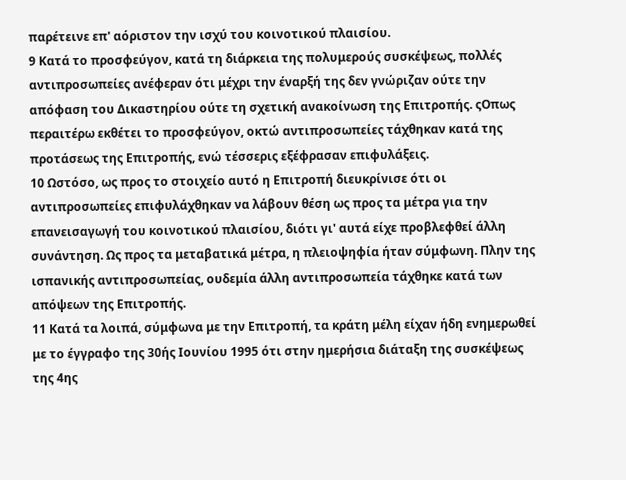παρέτεινε επ' αόριστον την ισχύ του κοινοτικού πλαισίου.
9 Κατά το προσφεύγον, κατά τη διάρκεια της πολυμερούς συσκέψεως, πολλές αντιπροσωπείες ανέφεραν ότι μέχρι την έναρξή της δεν γνώριζαν ούτε την απόφαση του Δικαστηρίου ούτε τη σχετική ανακοίνωση της Επιτροπής. ςΟπως περαιτέρω εκθέτει το προσφεύγον, οκτώ αντιπροσωπείες τάχθηκαν κατά της προτάσεως της Επιτροπής, ενώ τέσσερις εξέφρασαν επιφυλάξεις.
10 Ωστόσο, ως προς το στοιχείο αυτό η Επιτροπή διευκρίνισε ότι οι αντιπροσωπείες επιφυλάχθηκαν να λάβουν θέση ως προς τα μέτρα για την επανεισαγωγή του κοινοτικού πλαισίου, διότι γι' αυτά είχε προβλεφθεί άλλη συνάντηση. Ως προς τα μεταβατικά μέτρα, η πλειοψηφία ήταν σύμφωνη. Πλην της ισπανικής αντιπροσωπείας, ουδεμία άλλη αντιπροσωπεία τάχθηκε κατά των απόψεων της Επιτροπής.
11 Κατά τα λοιπά, σύμφωνα με την Επιτροπή, τα κράτη μέλη είχαν ήδη ενημερωθεί με το έγγραφο της 30ής Ιουνίου 1995 ότι στην ημερήσια διάταξη της συσκέψεως της 4ης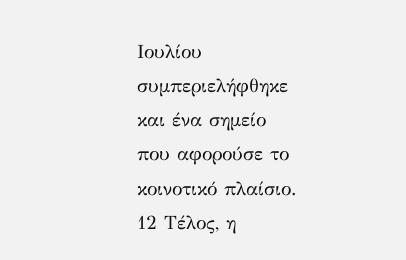Ιουλίου συμπεριελήφθηκε και ένα σημείο που αφορούσε το κοινοτικό πλαίσιο.
12 Τέλος, η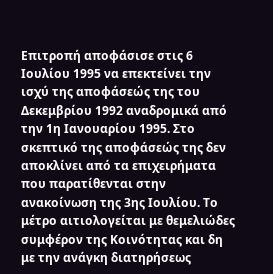Επιτροπή αποφάσισε στις 6 Ιουλίου 1995 να επεκτείνει την ισχύ της αποφάσεώς της του Δεκεμβρίου 1992 αναδρομικά από την 1η Ιανουαρίου 1995. Στο σκεπτικό της αποφάσεώς της δεν αποκλίνει από τα επιχειρήματα που παρατίθενται στην ανακοίνωση της 3ης Ιουλίου. Το μέτρο αιτιολογείται με θεμελιώδες συμφέρον της Κοινότητας και δη με την ανάγκη διατηρήσεως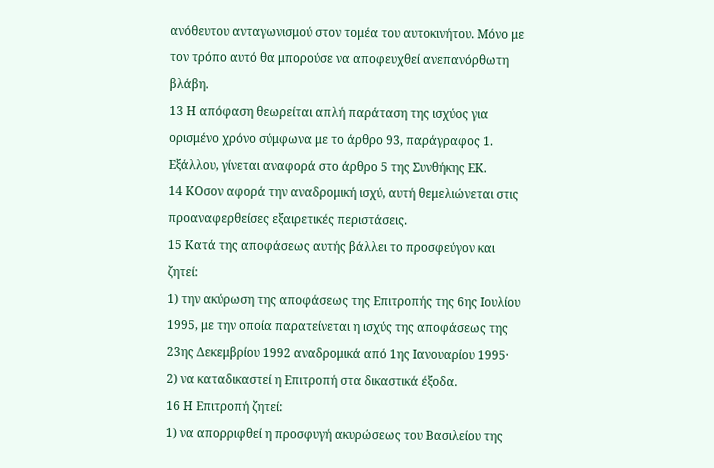ανόθευτου ανταγωνισμού στον τομέα του αυτοκινήτου. Μόνο με τον τρόπο αυτό θα μπορούσε να αποφευχθεί ανεπανόρθωτη βλάβη.
13 Η απόφαση θεωρείται απλή παράταση της ισχύος για ορισμένο χρόνο σύμφωνα με το άρθρο 93, παράγραφος 1. Εξάλλου, γίνεται αναφορά στο άρθρο 5 της Συνθήκης ΕΚ.
14 ΚΟσον αφορά την αναδρομική ισχύ, αυτή θεμελιώνεται στις προαναφερθείσες εξαιρετικές περιστάσεις.
15 Κατά της αποφάσεως αυτής βάλλει το προσφεύγον και ζητεί:
1) την ακύρωση της αποφάσεως της Επιτροπής της 6ης Ιουλίου 1995, με την οποία παρατείνεται η ισχύς της αποφάσεως της 23ης Δεκεμβρίου 1992 αναδρομικά από 1ης Ιανουαρίου 1995·
2) να καταδικαστεί η Επιτροπή στα δικαστικά έξοδα.
16 Η Επιτροπή ζητεί:
1) να απορριφθεί η προσφυγή ακυρώσεως του Βασιλείου της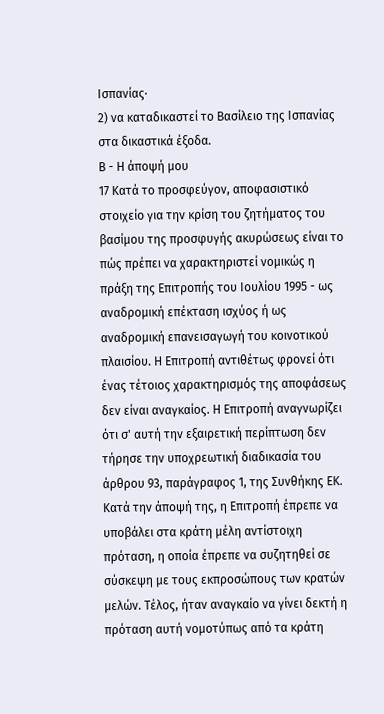Ισπανίας·
2) να καταδικαστεί το Βασίλειο της Ισπανίας στα δικαστικά έξοδα.
Β - Η άποψή μου
17 Κατά το προσφεύγον, αποφασιστικό στοιχείο για την κρίση του ζητήματος του βασίμου της προσφυγής ακυρώσεως είναι το πώς πρέπει να χαρακτηριστεί νομικώς η πράξη της Επιτροπής του Ιουλίου 1995 - ως αναδρομική επέκταση ισχύος ή ως αναδρομική επανεισαγωγή του κοινοτικού πλαισίου. Η Επιτροπή αντιθέτως φρονεί ότι ένας τέτοιος χαρακτηρισμός της αποφάσεως δεν είναι αναγκαίος. Η Επιτροπή αναγνωρίζει ότι σ' αυτή την εξαιρετική περίπτωση δεν τήρησε την υποχρεωτική διαδικασία του άρθρου 93, παράγραφος 1, της Συνθήκης ΕΚ. Κατά την άποψή της, η Επιτροπή έπρεπε να υποβάλει στα κράτη μέλη αντίστοιχη πρόταση, η οποία έπρεπε να συζητηθεί σε σύσκεψη με τους εκπροσώπους των κρατών μελών. Τέλος, ήταν αναγκαίο να γίνει δεκτή η πρόταση αυτή νομοτύπως από τα κράτη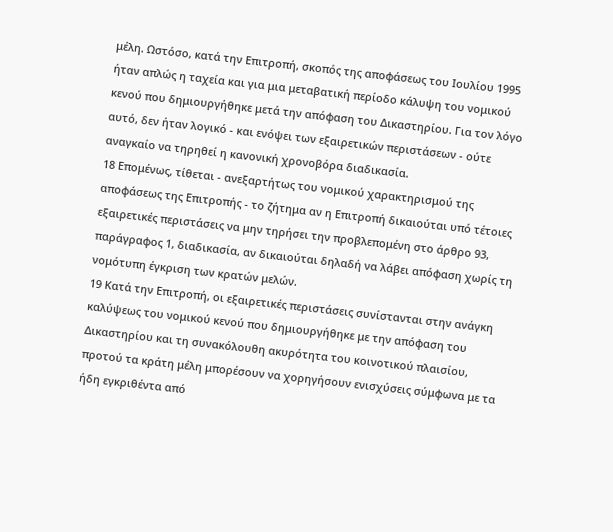μέλη. Ωστόσο, κατά την Επιτροπή, σκοπός της αποφάσεως του Ιουλίου 1995 ήταν απλώς η ταχεία και για μια μεταβατική περίοδο κάλυψη του νομικού κενού που δημιουργήθηκε μετά την απόφαση του Δικαστηρίου. Για τον λόγο αυτό, δεν ήταν λογικό - και ενόψει των εξαιρετικών περιστάσεων - ούτε αναγκαίο να τηρηθεί η κανονική χρονοβόρα διαδικασία.
18 Επομένως, τίθεται - ανεξαρτήτως του νομικού χαρακτηρισμού της αποφάσεως της Επιτροπής - το ζήτημα αν η Επιτροπή δικαιούται υπό τέτοιες εξαιρετικές περιστάσεις να μην τηρήσει την προβλεπομένη στο άρθρο 93, παράγραφος 1, διαδικασία, αν δικαιούται δηλαδή να λάβει απόφαση χωρίς τη νομότυπη έγκριση των κρατών μελών.
19 Κατά την Επιτροπή, οι εξαιρετικές περιστάσεις συνίστανται στην ανάγκη καλύψεως του νομικού κενού που δημιουργήθηκε με την απόφαση του Δικαστηρίου και τη συνακόλουθη ακυρότητα του κοινοτικού πλαισίου, προτού τα κράτη μέλη μπορέσουν να χορηγήσουν ενισχύσεις σύμφωνα με τα ήδη εγκριθέντα από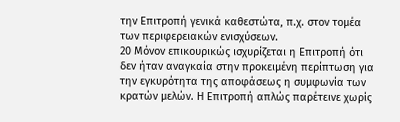την Επιτροπή γενικά καθεστώτα, π.χ. στον τομέα των περιφερειακών ενισχύσεων.
20 Μόνον επικουρικώς ισχυρίζεται η Επιτροπή ότι δεν ήταν αναγκαία στην προκειμένη περίπτωση για την εγκυρότητα της αποφάσεως η συμφωνία των κρατών μελών. Η Επιτροπή απλώς παρέτεινε χωρίς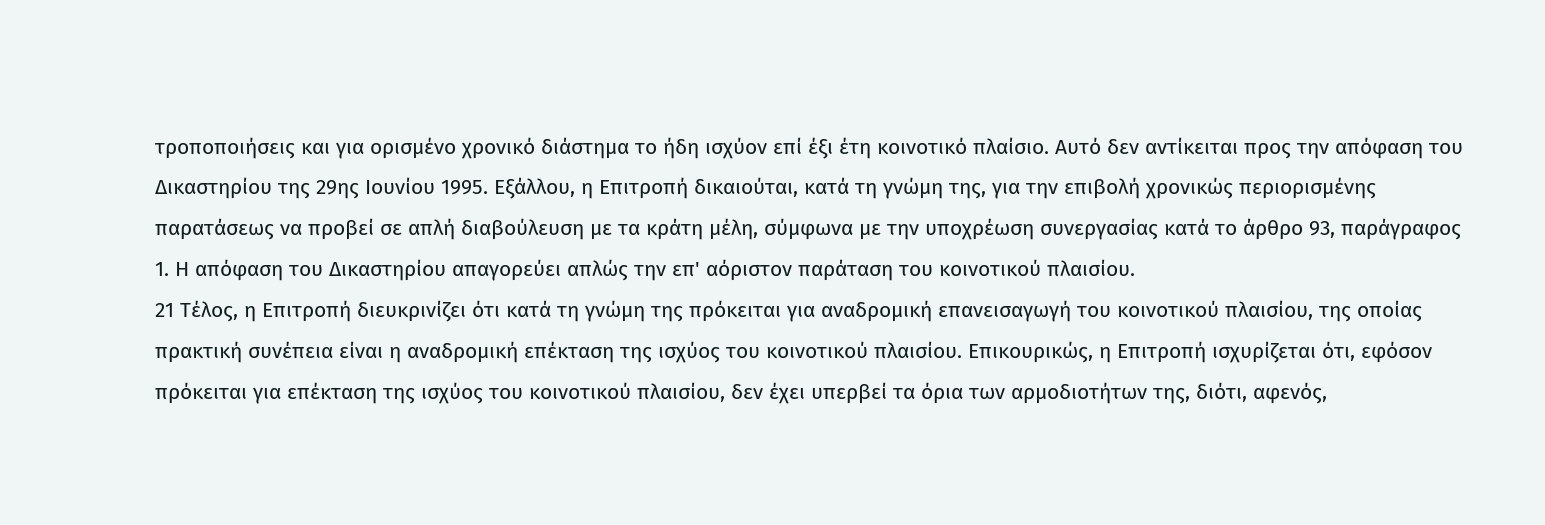τροποποιήσεις και για ορισμένο χρονικό διάστημα το ήδη ισχύον επί έξι έτη κοινοτικό πλαίσιο. Αυτό δεν αντίκειται προς την απόφαση του Δικαστηρίου της 29ης Ιουνίου 1995. Εξάλλου, η Επιτροπή δικαιούται, κατά τη γνώμη της, για την επιβολή χρονικώς περιορισμένης παρατάσεως να προβεί σε απλή διαβούλευση με τα κράτη μέλη, σύμφωνα με την υποχρέωση συνεργασίας κατά το άρθρο 93, παράγραφος 1. Η απόφαση του Δικαστηρίου απαγορεύει απλώς την επ' αόριστον παράταση του κοινοτικού πλαισίου.
21 Τέλος, η Επιτροπή διευκρινίζει ότι κατά τη γνώμη της πρόκειται για αναδρομική επανεισαγωγή του κοινοτικού πλαισίου, της οποίας πρακτική συνέπεια είναι η αναδρομική επέκταση της ισχύος του κοινοτικού πλαισίου. Επικουρικώς, η Επιτροπή ισχυρίζεται ότι, εφόσον πρόκειται για επέκταση της ισχύος του κοινοτικού πλαισίου, δεν έχει υπερβεί τα όρια των αρμοδιοτήτων της, διότι, αφενός,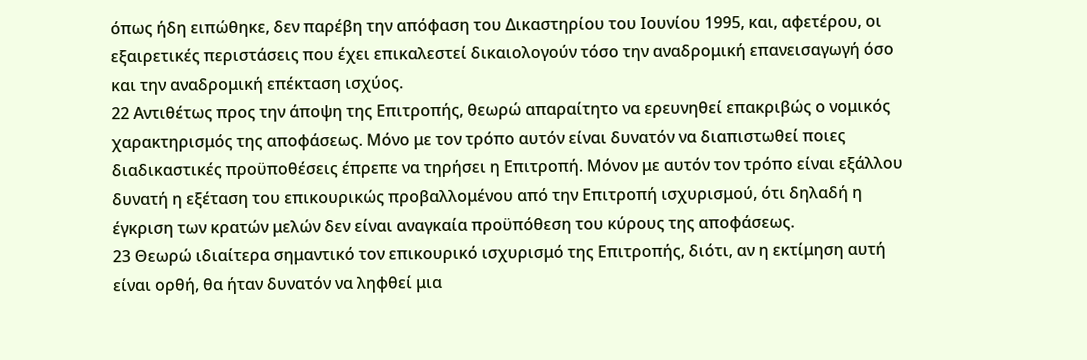όπως ήδη ειπώθηκε, δεν παρέβη την απόφαση του Δικαστηρίου του Ιουνίου 1995, και, αφετέρου, οι εξαιρετικές περιστάσεις που έχει επικαλεστεί δικαιολογούν τόσο την αναδρομική επανεισαγωγή όσο και την αναδρομική επέκταση ισχύος.
22 Αντιθέτως προς την άποψη της Επιτροπής, θεωρώ απαραίτητο να ερευνηθεί επακριβώς ο νομικός χαρακτηρισμός της αποφάσεως. Μόνο με τον τρόπο αυτόν είναι δυνατόν να διαπιστωθεί ποιες διαδικαστικές προϋποθέσεις έπρεπε να τηρήσει η Επιτροπή. Μόνον με αυτόν τον τρόπο είναι εξάλλου δυνατή η εξέταση του επικουρικώς προβαλλομένου από την Επιτροπή ισχυρισμού, ότι δηλαδή η έγκριση των κρατών μελών δεν είναι αναγκαία προϋπόθεση του κύρους της αποφάσεως.
23 Θεωρώ ιδιαίτερα σημαντικό τον επικουρικό ισχυρισμό της Επιτροπής, διότι, αν η εκτίμηση αυτή είναι ορθή, θα ήταν δυνατόν να ληφθεί μια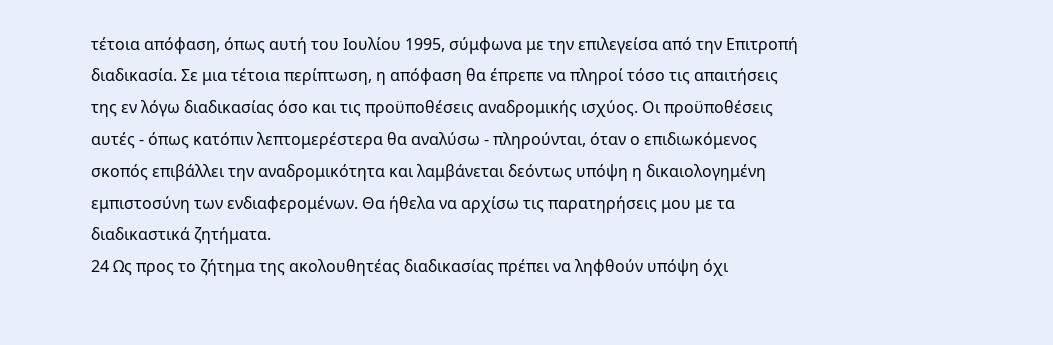τέτοια απόφαση, όπως αυτή του Ιουλίου 1995, σύμφωνα με την επιλεγείσα από την Επιτροπή διαδικασία. Σε μια τέτοια περίπτωση, η απόφαση θα έπρεπε να πληροί τόσο τις απαιτήσεις της εν λόγω διαδικασίας όσο και τις προϋποθέσεις αναδρομικής ισχύος. Οι προϋποθέσεις αυτές - όπως κατόπιν λεπτομερέστερα θα αναλύσω - πληρούνται, όταν ο επιδιωκόμενος σκοπός επιβάλλει την αναδρομικότητα και λαμβάνεται δεόντως υπόψη η δικαιολογημένη εμπιστοσύνη των ενδιαφερομένων. Θα ήθελα να αρχίσω τις παρατηρήσεις μου με τα διαδικαστικά ζητήματα.
24 Ως προς το ζήτημα της ακολουθητέας διαδικασίας πρέπει να ληφθούν υπόψη όχι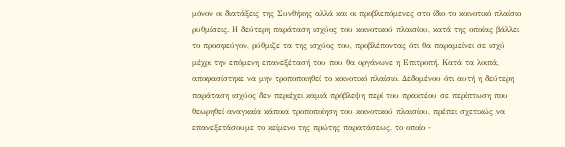μόνον οι διατάξεις της Συνθήκης αλλά και οι προβλεπόμενες στο ίδιο το κοινοτικό πλαίσιο ρυθμίσεις. Η δεύτερη παράταση ισχύος του κοινοτικού πλαισίου, κατά της οποίας βάλλει το προσφεύγον, ρύθμιζε τα της ισχύος του, προβλέποντας ότι θα παραμείνει σε ισχύ μέχρι την επόμενη επανεξέτασή του που θα οργάνωνε η Επιτροπή. Κατά τα λοιπά, αποφασίστηκε να μην τροποποιηθεί το κοινοτικό πλαίσιο. Δεδομένου ότι αυτή η δεύτερη παράταση ισχύος δεν περιέχει καμιά πρόβλεψη περί του πρακτέου σε περίπτωση που θεωρηθεί αναγκαία κάποια τροποποίηση του κοινοτικού πλαισίου, πρέπει σχετικώς να επανεξετάσουμε το κείμενο της πρώτης παρατάσεως, το οποίο -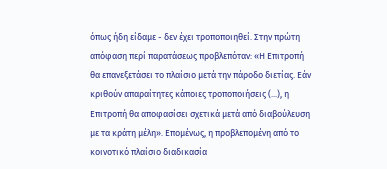όπως ήδη είδαμε - δεν έχει τροποποιηθεί. Στην πρώτη απόφαση περί παρατάσεως προβλεπόταν: «Η Επιτροπή θα επανεξετάσει το πλαίσιο μετά την πάροδο διετίας. Εάν κριθούν απαραίτητες κάποιες τροποποιήσεις (...), η Επιτροπή θα αποφασίσει σχετικά μετά από διαβούλευση με τα κράτη μέλη». Επομένως, η προβλεπομένη από το κοινοτικό πλαίσιο διαδικασία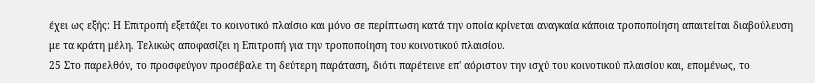έχει ως εξής: Η Επιτροπή εξετάζει το κοινοτικό πλαίσιο και μόνο σε περίπτωση κατά την οποία κρίνεται αναγκαία κάποια τροποποίηση απαιτείται διαβούλευση με τα κράτη μέλη. Τελικώς αποφασίζει η Επιτροπή για την τροποποίηση του κοινοτικού πλαισίου.
25 Στο παρελθόν, το προσφεύγον προσέβαλε τη δεύτερη παράταση, διότι παρέτεινε επ' αόριστον την ισχύ του κοινοτικού πλαισίου και, επομένως, το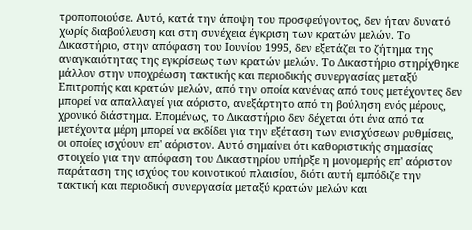τροποποιούσε. Αυτό, κατά την άποψη του προσφεύγοντος, δεν ήταν δυνατό χωρίς διαβούλευση και στη συνέχεια έγκριση των κρατών μελών. Το Δικαστήριο, στην απόφαση του Ιουνίου 1995, δεν εξετάζει το ζήτημα της αναγκαιότητας της εγκρίσεως των κρατών μελών. Το Δικαστήριο στηρίχθηκε μάλλον στην υποχρέωση τακτικής και περιοδικής συνεργασίας μεταξύ Επιτροπής και κρατών μελών, από την οποία κανένας από τους μετέχοντες δεν μπορεί να απαλλαγεί για αόριστο, ανεξάρτητο από τη βούληση ενός μέρους, χρονικό διάστημα. Επομένως, το Δικαστήριο δεν δέχεται ότι ένα από τα μετέχοντα μέρη μπορεί να εκδίδει για την εξέταση των ενισχύσεων ρυθμίσεις, οι οποίες ισχύουν επ' αόριστον. Αυτό σημαίνει ότι καθοριστικής σημασίας στοιχείο για την απόφαση του Δικαστηρίου υπήρξε η μονομερής επ' αόριστον παράταση της ισχύος του κοινοτικού πλαισίου, διότι αυτή εμπόδιζε την τακτική και περιοδική συνεργασία μεταξύ κρατών μελών και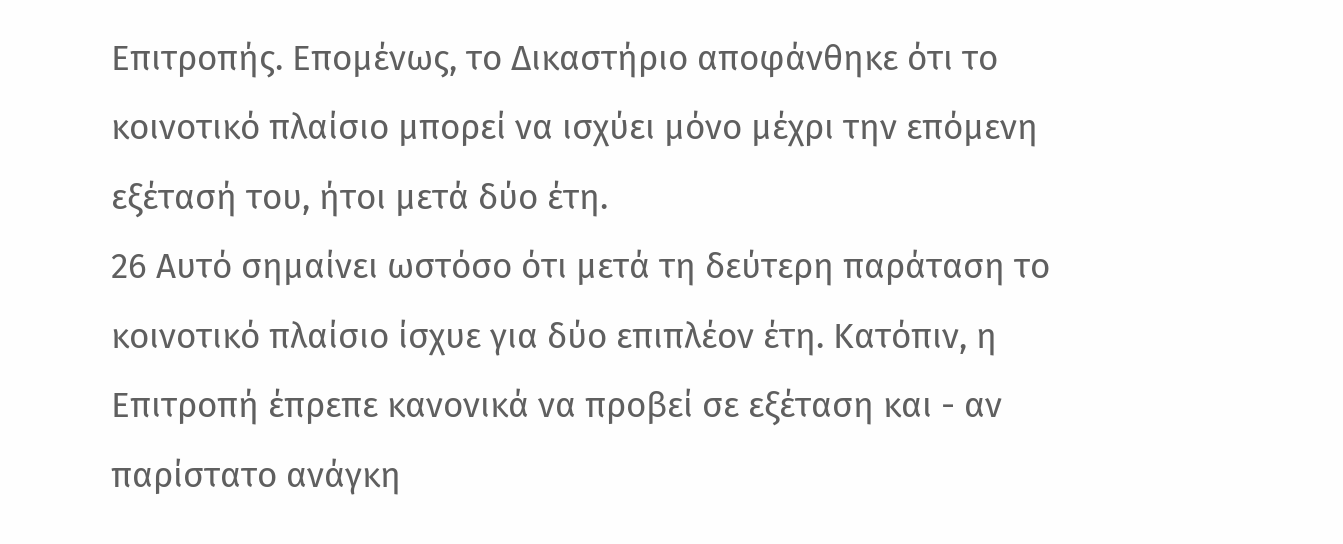Επιτροπής. Επομένως, το Δικαστήριο αποφάνθηκε ότι το κοινοτικό πλαίσιο μπορεί να ισχύει μόνο μέχρι την επόμενη εξέτασή του, ήτοι μετά δύο έτη.
26 Αυτό σημαίνει ωστόσο ότι μετά τη δεύτερη παράταση το κοινοτικό πλαίσιο ίσχυε για δύο επιπλέον έτη. Κατόπιν, η Επιτροπή έπρεπε κανονικά να προβεί σε εξέταση και - αν παρίστατο ανάγκη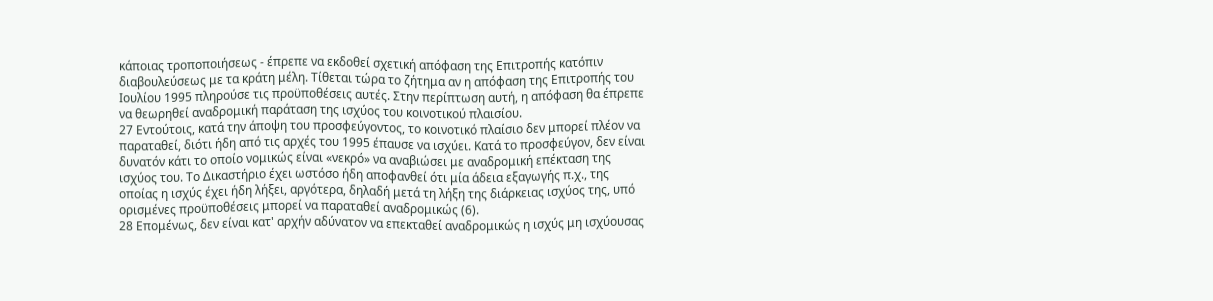κάποιας τροποποιήσεως - έπρεπε να εκδοθεί σχετική απόφαση της Επιτροπής κατόπιν διαβουλεύσεως με τα κράτη μέλη. Τίθεται τώρα το ζήτημα αν η απόφαση της Επιτροπής του Ιουλίου 1995 πληρούσε τις προϋποθέσεις αυτές. Στην περίπτωση αυτή, η απόφαση θα έπρεπε να θεωρηθεί αναδρομική παράταση της ισχύος του κοινοτικού πλαισίου.
27 Εντούτοις, κατά την άποψη του προσφεύγοντος, το κοινοτικό πλαίσιο δεν μπορεί πλέον να παραταθεί, διότι ήδη από τις αρχές του 1995 έπαυσε να ισχύει. Κατά το προσφεύγον, δεν είναι δυνατόν κάτι το οποίο νομικώς είναι «νεκρό» να αναβιώσει με αναδρομική επέκταση της ισχύος του. Το Δικαστήριο έχει ωστόσο ήδη αποφανθεί ότι μία άδεια εξαγωγής π.χ., της οποίας η ισχύς έχει ήδη λήξει, αργότερα, δηλαδή μετά τη λήξη της διάρκειας ισχύος της, υπό ορισμένες προϋποθέσεις μπορεί να παραταθεί αναδρομικώς (6).
28 Επομένως, δεν είναι κατ' αρχήν αδύνατον να επεκταθεί αναδρομικώς η ισχύς μη ισχύουσας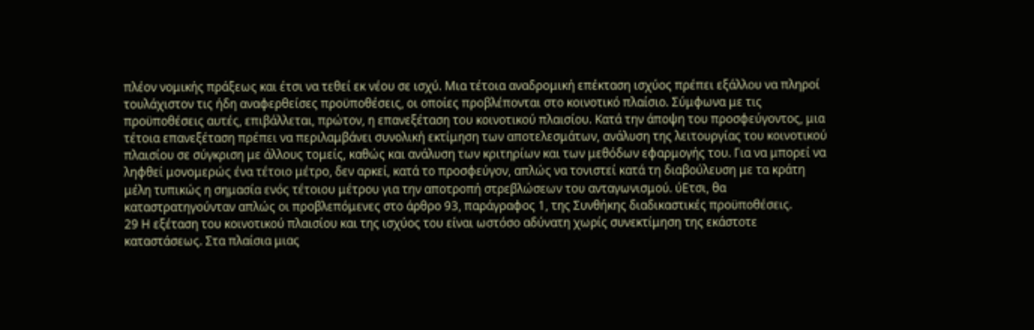πλέον νομικής πράξεως και έτσι να τεθεί εκ νέου σε ισχύ. Μια τέτοια αναδρομική επέκταση ισχύος πρέπει εξάλλου να πληροί τουλάχιστον τις ήδη αναφερθείσες προϋποθέσεις, οι οποίες προβλέπονται στο κοινοτικό πλαίσιο. Σύμφωνα με τις προϋποθέσεις αυτές, επιβάλλεται, πρώτον, η επανεξέταση του κοινοτικού πλαισίου. Κατά την άποψη του προσφεύγοντος, μια τέτοια επανεξέταση πρέπει να περιλαμβάνει συνολική εκτίμηση των αποτελεσμάτων, ανάλυση της λειτουργίας του κοινοτικού πλαισίου σε σύγκριση με άλλους τομείς, καθώς και ανάλυση των κριτηρίων και των μεθόδων εφαρμογής του. Για να μπορεί να ληφθεί μονομερώς ένα τέτοιο μέτρο, δεν αρκεί, κατά το προσφεύγον, απλώς να τονιστεί κατά τη διαβούλευση με τα κράτη μέλη τυπικώς η σημασία ενός τέτοιου μέτρου για την αποτροπή στρεβλώσεων του ανταγωνισμού. ύΕτσι, θα καταστρατηγούνταν απλώς οι προβλεπόμενες στο άρθρο 93, παράγραφος 1, της Συνθήκης διαδικαστικές προϋποθέσεις.
29 Η εξέταση του κοινοτικού πλαισίου και της ισχύος του είναι ωστόσο αδύνατη χωρίς συνεκτίμηση της εκάστοτε καταστάσεως. Στα πλαίσια μιας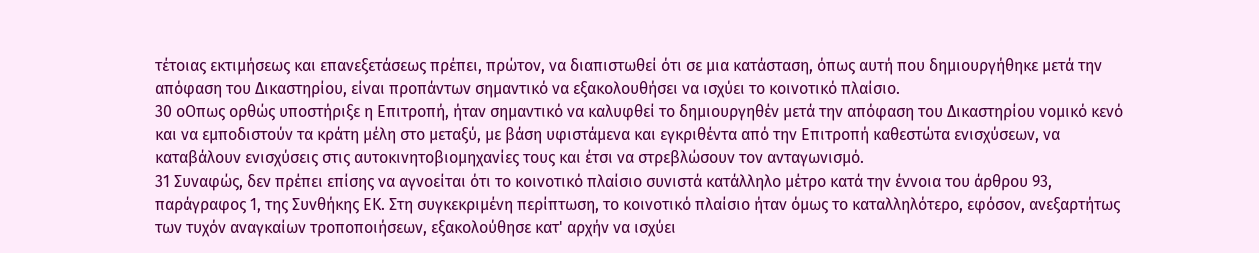τέτοιας εκτιμήσεως και επανεξετάσεως πρέπει, πρώτον, να διαπιστωθεί ότι σε μια κατάσταση, όπως αυτή που δημιουργήθηκε μετά την απόφαση του Δικαστηρίου, είναι προπάντων σημαντικό να εξακολουθήσει να ισχύει το κοινοτικό πλαίσιο.
30 οΟπως ορθώς υποστήριξε η Επιτροπή, ήταν σημαντικό να καλυφθεί το δημιουργηθέν μετά την απόφαση του Δικαστηρίου νομικό κενό και να εμποδιστούν τα κράτη μέλη στο μεταξύ, με βάση υφιστάμενα και εγκριθέντα από την Επιτροπή καθεστώτα ενισχύσεων, να καταβάλουν ενισχύσεις στις αυτοκινητοβιομηχανίες τους και έτσι να στρεβλώσουν τον ανταγωνισμό.
31 Συναφώς, δεν πρέπει επίσης να αγνοείται ότι το κοινοτικό πλαίσιο συνιστά κατάλληλο μέτρο κατά την έννοια του άρθρου 93, παράγραφος 1, της Συνθήκης ΕΚ. Στη συγκεκριμένη περίπτωση, το κοινοτικό πλαίσιο ήταν όμως το καταλληλότερο, εφόσον, ανεξαρτήτως των τυχόν αναγκαίων τροποποιήσεων, εξακολούθησε κατ' αρχήν να ισχύει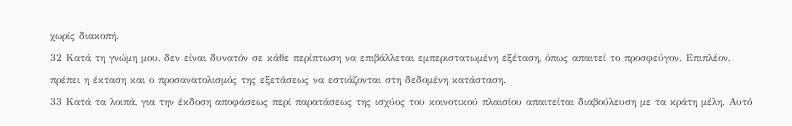χωρίς διακοπή.
32 Κατά τη γνώμη μου, δεν είναι δυνατόν σε κάθε περίπτωση να επιβάλλεται εμπεριστατωμένη εξέταση, όπως απαιτεί το προσφεύγον. Επιπλέον, πρέπει η έκταση και ο προσανατολισμός της εξετάσεως να εστιάζονται στη δεδομένη κατάσταση.
33 Κατά τα λοιπά, για την έκδοση αποφάσεως περί παρατάσεως της ισχύος του κοινοτικού πλαισίου απαιτείται διαβούλευση με τα κράτη μέλη. Αυτό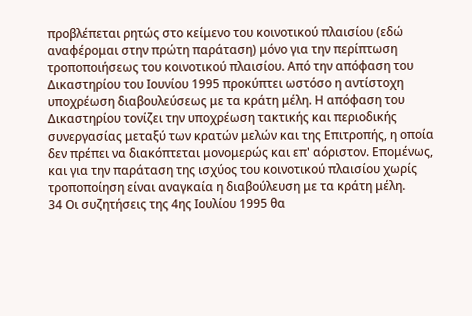προβλέπεται ρητώς στο κείμενο του κοινοτικού πλαισίου (εδώ αναφέρομαι στην πρώτη παράταση) μόνο για την περίπτωση τροποποιήσεως του κοινοτικού πλαισίου. Από την απόφαση του Δικαστηρίου του Ιουνίου 1995 προκύπτει ωστόσο η αντίστοχη υποχρέωση διαβουλεύσεως με τα κράτη μέλη. Η απόφαση του Δικαστηρίου τονίζει την υποχρέωση τακτικής και περιοδικής συνεργασίας μεταξύ των κρατών μελών και της Επιτροπής, η οποία δεν πρέπει να διακόπτεται μονομερώς και επ' αόριστον. Επομένως, και για την παράταση της ισχύος του κοινοτικού πλαισίου χωρίς τροποποίηση είναι αναγκαία η διαβούλευση με τα κράτη μέλη.
34 Οι συζητήσεις της 4ης Ιουλίου 1995 θα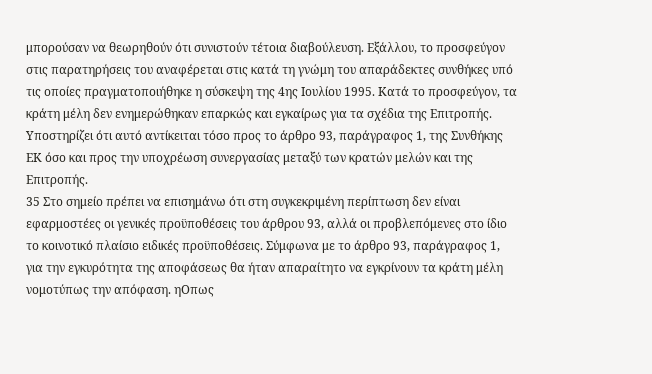μπορούσαν να θεωρηθούν ότι συνιστούν τέτοια διαβούλευση. Εξάλλου, το προσφεύγον στις παρατηρήσεις του αναφέρεται στις κατά τη γνώμη του απαράδεκτες συνθήκες υπό τις οποίες πραγματοποιήθηκε η σύσκεψη της 4ης Ιουλίου 1995. Κατά το προσφεύγον, τα κράτη μέλη δεν ενημερώθηκαν επαρκώς και εγκαίρως για τα σχέδια της Επιτροπής. Υποστηρίζει ότι αυτό αντίκειται τόσο προς το άρθρο 93, παράγραφος 1, της Συνθήκης ΕΚ όσο και προς την υποχρέωση συνεργασίας μεταξύ των κρατών μελών και της Επιτροπής.
35 Στο σημείο πρέπει να επισημάνω ότι στη συγκεκριμένη περίπτωση δεν είναι εφαρμοστέες οι γενικές προϋποθέσεις του άρθρου 93, αλλά οι προβλεπόμενες στο ίδιο το κοινοτικό πλαίσιο ειδικές προϋποθέσεις. Σύμφωνα με το άρθρο 93, παράγραφος 1, για την εγκυρότητα της αποφάσεως θα ήταν απαραίτητο να εγκρίνουν τα κράτη μέλη νομοτύπως την απόφαση. ηΟπως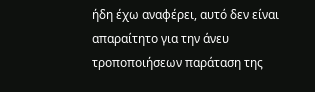ήδη έχω αναφέρει, αυτό δεν είναι απαραίτητο για την άνευ τροποποιήσεων παράταση της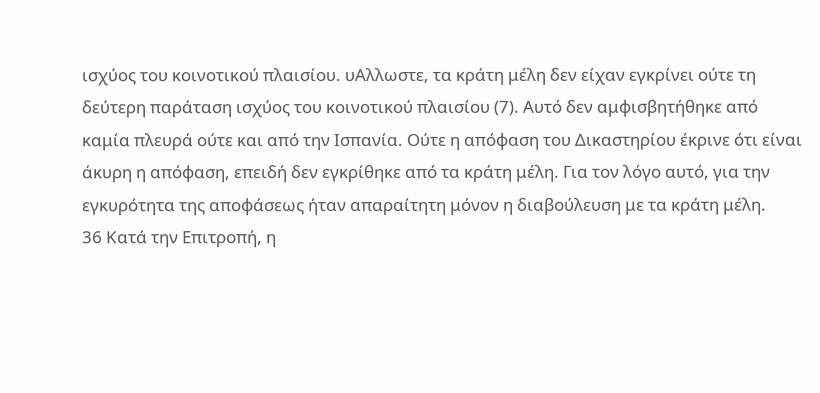ισχύος του κοινοτικού πλαισίου. υΑλλωστε, τα κράτη μέλη δεν είχαν εγκρίνει ούτε τη δεύτερη παράταση ισχύος του κοινοτικού πλαισίου (7). Αυτό δεν αμφισβητήθηκε από καμία πλευρά ούτε και από την Ισπανία. Ούτε η απόφαση του Δικαστηρίου έκρινε ότι είναι άκυρη η απόφαση, επειδή δεν εγκρίθηκε από τα κράτη μέλη. Για τον λόγο αυτό, για την εγκυρότητα της αποφάσεως ήταν απαραίτητη μόνον η διαβούλευση με τα κράτη μέλη.
36 Κατά την Επιτροπή, η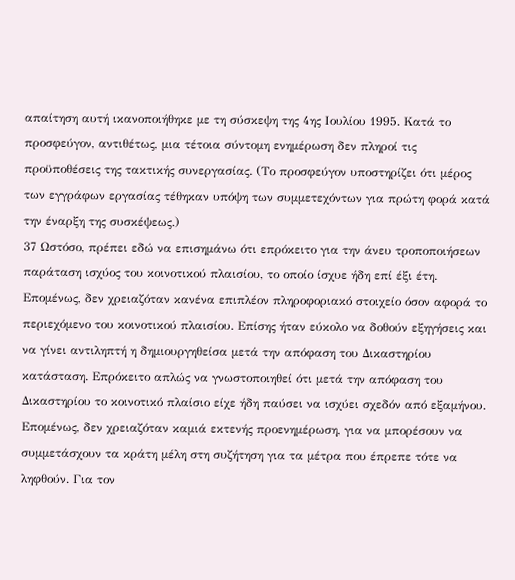απαίτηση αυτή ικανοποιήθηκε με τη σύσκεψη της 4ης Ιουλίου 1995. Κατά το προσφεύγον, αντιθέτως, μια τέτοια σύντομη ενημέρωση δεν πληροί τις προϋποθέσεις της τακτικής συνεργασίας. (Το προσφεύγον υποστηρίζει ότι μέρος των εγγράφων εργασίας τέθηκαν υπόψη των συμμετεχόντων για πρώτη φορά κατά την έναρξη της συσκέψεως.)
37 Ωστόσο, πρέπει εδώ να επισημάνω ότι επρόκειτο για την άνευ τροποποιήσεων παράταση ισχύος του κοινοτικού πλαισίου, το οποίο ίσχυε ήδη επί έξι έτη. Επομένως, δεν χρειαζόταν κανένα επιπλέον πληροφοριακό στοιχείο όσον αφορά το περιεχόμενο του κοινοτικού πλαισίου. Επίσης ήταν εύκολο να δοθούν εξηγήσεις και να γίνει αντιληπτή η δημιουργηθείσα μετά την απόφαση του Δικαστηρίου κατάσταση. Επρόκειτο απλώς να γνωστοποιηθεί ότι μετά την απόφαση του Δικαστηρίου το κοινοτικό πλαίσιο είχε ήδη παύσει να ισχύει σχεδόν από εξαμήνου. Επομένως, δεν χρειαζόταν καμιά εκτενής προενημέρωση, για να μπορέσουν να συμμετάσχουν τα κράτη μέλη στη συζήτηση για τα μέτρα που έπρεπε τότε να ληφθούν. Για τον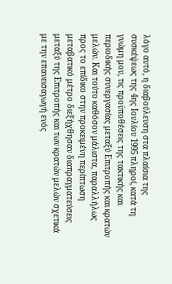λόγο αυτό, η διαβούλευση στα πλαίσια της συσκέψεως της 4ης Ιουλίου 1995 πληροί, κατά τη γνώμη μου, τις προϋποθέσεις της τακτικής και περιοδικής συνεργασίας μεταξύ Επιτροπής και κρατών μελών. Και τούτο καθόσον μάλιστα, παραλλήλως προς το επίδικο στην προκειμένη περίπτωση μεταβατικό μέτρο διεξήχθησαν διαπραγματεύσεις μεταξύ της Επιτροπής και των κρατών μελών σχετικά με την επανεισαγωγή ενός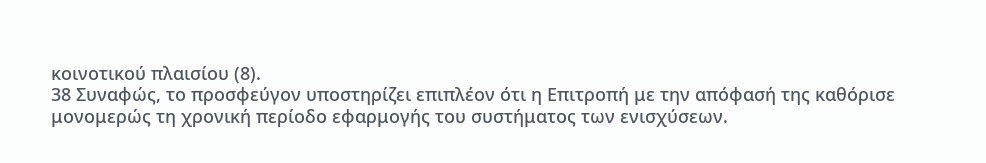κοινοτικού πλαισίου (8).
38 Συναφώς, το προσφεύγον υποστηρίζει επιπλέον ότι η Επιτροπή με την απόφασή της καθόρισε μονομερώς τη χρονική περίοδο εφαρμογής του συστήματος των ενισχύσεων.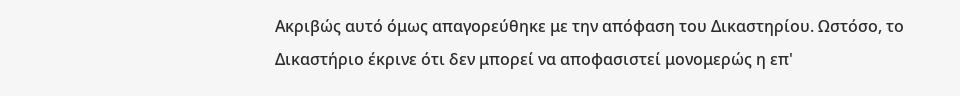Ακριβώς αυτό όμως απαγορεύθηκε με την απόφαση του Δικαστηρίου. Ωστόσο, το Δικαστήριο έκρινε ότι δεν μπορεί να αποφασιστεί μονομερώς η επ'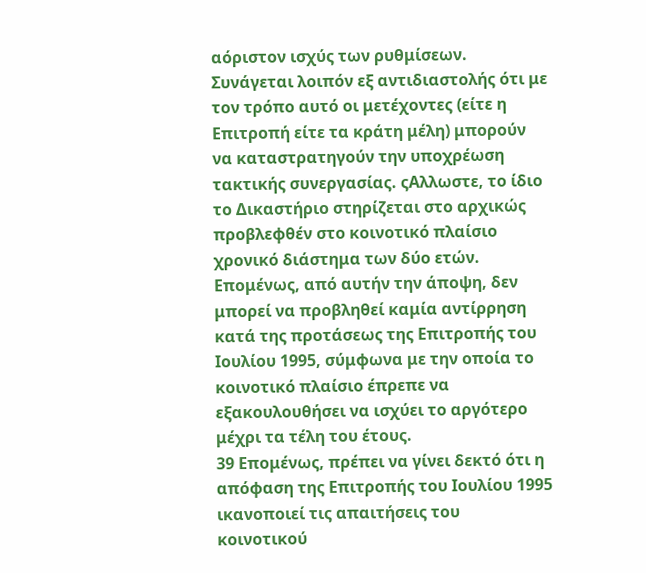αόριστον ισχύς των ρυθμίσεων. Συνάγεται λοιπόν εξ αντιδιαστολής ότι με τον τρόπο αυτό οι μετέχοντες (είτε η Επιτροπή είτε τα κράτη μέλη) μπορούν να καταστρατηγούν την υποχρέωση τακτικής συνεργασίας. ςΑλλωστε, το ίδιο το Δικαστήριο στηρίζεται στο αρχικώς προβλεφθέν στο κοινοτικό πλαίσιο χρονικό διάστημα των δύο ετών. Επομένως, από αυτήν την άποψη, δεν μπορεί να προβληθεί καμία αντίρρηση κατά της προτάσεως της Επιτροπής του Ιουλίου 1995, σύμφωνα με την οποία το κοινοτικό πλαίσιο έπρεπε να εξακουλουθήσει να ισχύει το αργότερο μέχρι τα τέλη του έτους.
39 Επομένως, πρέπει να γίνει δεκτό ότι η απόφαση της Επιτροπής του Ιουλίου 1995 ικανοποιεί τις απαιτήσεις του κοινοτικού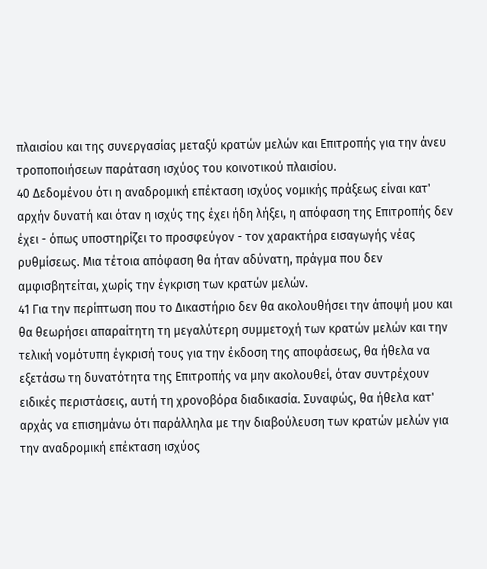πλαισίου και της συνεργασίας μεταξύ κρατών μελών και Επιτροπής για την άνευ τροποποιήσεων παράταση ισχύος του κοινοτικού πλαισίου.
40 Δεδομένου ότι η αναδρομική επέκταση ισχύος νομικής πράξεως είναι κατ' αρχήν δυνατή και όταν η ισχύς της έχει ήδη λήξει, η απόφαση της Επιτροπής δεν έχει - όπως υποστηρίζει το προσφεύγον - τον χαρακτήρα εισαγωγής νέας ρυθμίσεως. Μια τέτοια απόφαση θα ήταν αδύνατη, πράγμα που δεν αμφισβητείται, χωρίς την έγκριση των κρατών μελών.
41 Για την περίπτωση που το Δικαστήριο δεν θα ακολουθήσει την άποψή μου και θα θεωρήσει απαραίτητη τη μεγαλύτερη συμμετοχή των κρατών μελών και την τελική νομότυπη έγκρισή τους για την έκδοση της αποφάσεως, θα ήθελα να εξετάσω τη δυνατότητα της Επιτροπής να μην ακολουθεί, όταν συντρέχουν ειδικές περιστάσεις, αυτή τη χρονοβόρα διαδικασία. Συναφώς, θα ήθελα κατ' αρχάς να επισημάνω ότι παράλληλα με την διαβούλευση των κρατών μελών για την αναδρομική επέκταση ισχύος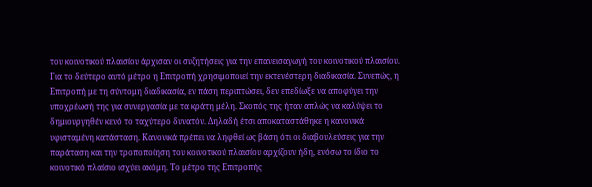του κοινοτικού πλαισίου άρχισαν οι συζητήσεις για την επανεισαγωγή του κοινοτικού πλαισίου. Για το δεύτερο αυτό μέτρο η Επιτροπή χρησιμοποιεί την εκτενέστερη διαδικασία. Συνεπώς, η Επιτροπή με τη σύντομη διαδικασία, εν πάση περιπτώσει, δεν επεδίωξε να αποφύγει την υποχρέωσή της για συνεργασία με τα κράτη μέλη. Σκοπός της ήταν απλώς να καλύψει το δημιουργηθέν κενό το ταχύτερο δυνατόν. Δηλαδή έτσι αποκαταστάθηκε η κανονικά υφισταμένη κατάσταση. Κανονικά πρέπει να ληφθεί ως βάση ότι οι διαβουλεύσεις για την παράταση και την τροποποίηση του κοινοτικού πλαισίου αρχίζουν ήδη, ενόσω το ίδιο το κοινοτικό πλαίσιο ισχύει ακόμη. Το μέτρο της Επιτροπής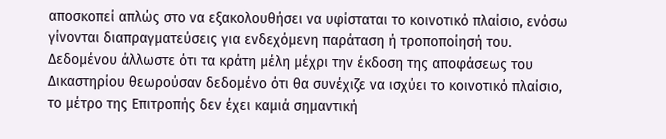αποσκοπεί απλώς στο να εξακολουθήσει να υφίσταται το κοινοτικό πλαίσιο, ενόσω γίνονται διαπραγματεύσεις για ενδεχόμενη παράταση ή τροποποίησή του. Δεδομένου άλλωστε ότι τα κράτη μέλη μέχρι την έκδοση της αποφάσεως του Δικαστηρίου θεωρούσαν δεδομένο ότι θα συνέχιζε να ισχύει το κοινοτικό πλαίσιο, το μέτρο της Επιτροπής δεν έχει καμιά σημαντική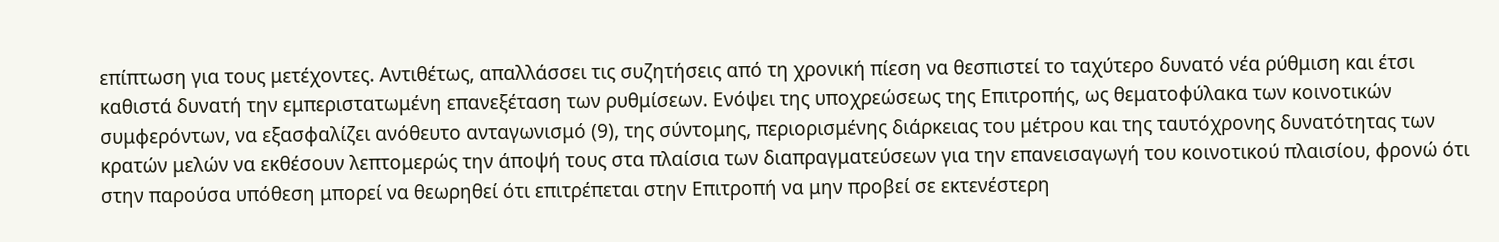επίπτωση για τους μετέχοντες. Αντιθέτως, απαλλάσσει τις συζητήσεις από τη χρονική πίεση να θεσπιστεί το ταχύτερο δυνατό νέα ρύθμιση και έτσι καθιστά δυνατή την εμπεριστατωμένη επανεξέταση των ρυθμίσεων. Ενόψει της υποχρεώσεως της Επιτροπής, ως θεματοφύλακα των κοινοτικών συμφερόντων, να εξασφαλίζει ανόθευτο ανταγωνισμό (9), της σύντομης, περιορισμένης διάρκειας του μέτρου και της ταυτόχρονης δυνατότητας των κρατών μελών να εκθέσουν λεπτομερώς την άποψή τους στα πλαίσια των διαπραγματεύσεων για την επανεισαγωγή του κοινοτικού πλαισίου, φρονώ ότι στην παρούσα υπόθεση μπορεί να θεωρηθεί ότι επιτρέπεται στην Επιτροπή να μην προβεί σε εκτενέστερη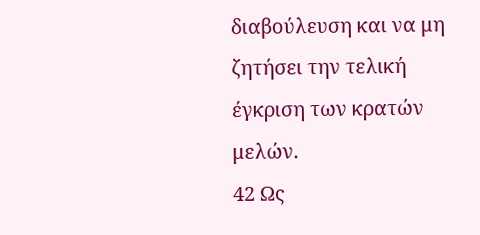διαβούλευση και να μη ζητήσει την τελική έγκριση των κρατών μελών.
42 Ως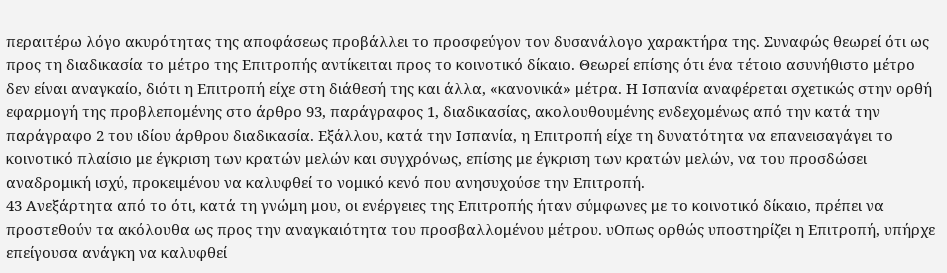περαιτέρω λόγο ακυρότητας της αποφάσεως προβάλλει το προσφεύγον τον δυσανάλογο χαρακτήρα της. Συναφώς θεωρεί ότι ως προς τη διαδικασία το μέτρο της Επιτροπής αντίκειται προς το κοινοτικό δίκαιο. Θεωρεί επίσης ότι ένα τέτοιο ασυνήθιστο μέτρο δεν είναι αναγκαίο, διότι η Επιτροπή είχε στη διάθεσή της και άλλα, «κανονικά» μέτρα. Η Ισπανία αναφέρεται σχετικώς στην ορθή εφαρμογή της προβλεπομένης στο άρθρο 93, παράγραφος 1, διαδικασίας, ακολουθουμένης ενδεχομένως από την κατά την παράγραφο 2 του ιδίου άρθρου διαδικασία. Εξάλλου, κατά την Ισπανία, η Επιτροπή είχε τη δυνατότητα να επανεισαγάγει το κοινοτικό πλαίσιο με έγκριση των κρατών μελών και συγχρόνως, επίσης με έγκριση των κρατών μελών, να του προσδώσει αναδρομική ισχύ, προκειμένου να καλυφθεί το νομικό κενό που ανησυχούσε την Επιτροπή.
43 Ανεξάρτητα από το ότι, κατά τη γνώμη μου, οι ενέργειες της Επιτροπής ήταν σύμφωνες με το κοινοτικό δίκαιο, πρέπει να προστεθούν τα ακόλουθα ως προς την αναγκαιότητα του προσβαλλομένου μέτρου. υΟπως ορθώς υποστηρίζει η Επιτροπή, υπήρχε επείγουσα ανάγκη να καλυφθεί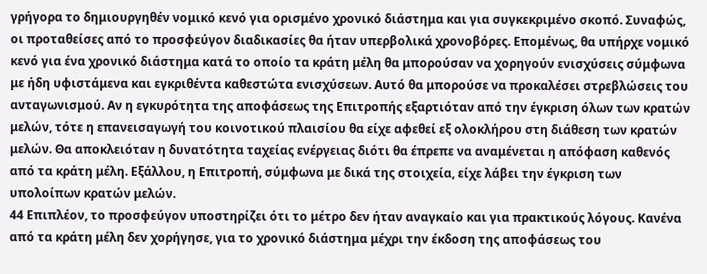γρήγορα το δημιουργηθέν νομικό κενό για ορισμένο χρονικό διάστημα και για συγκεκριμένο σκοπό. Συναφώς, οι προταθείσες από το προσφεύγον διαδικασίες θα ήταν υπερβολικά χρονοβόρες. Επομένως, θα υπήρχε νομικό κενό για ένα χρονικό διάστημα κατά το οποίο τα κράτη μέλη θα μπορούσαν να χορηγούν ενισχύσεις σύμφωνα με ήδη υφιστάμενα και εγκριθέντα καθεστώτα ενισχύσεων. Αυτό θα μπορούσε να προκαλέσει στρεβλώσεις του ανταγωνισμού. Αν η εγκυρότητα της αποφάσεως της Επιτροπής εξαρτιόταν από την έγκριση όλων των κρατών μελών, τότε η επανεισαγωγή του κοινοτικού πλαισίου θα είχε αφεθεί εξ ολοκλήρου στη διάθεση των κρατών μελών. Θα αποκλειόταν η δυνατότητα ταχείας ενέργειας διότι θα έπρεπε να αναμένεται η απόφαση καθενός από τα κράτη μέλη. Εξάλλου, η Επιτροπή, σύμφωνα με δικά της στοιχεία, είχε λάβει την έγκριση των υπολοίπων κρατών μελών.
44 Επιπλέον, το προσφεύγον υποστηρίζει ότι το μέτρο δεν ήταν αναγκαίο και για πρακτικούς λόγους. Κανένα από τα κράτη μέλη δεν χορήγησε, για το χρονικό διάστημα μέχρι την έκδοση της αποφάσεως του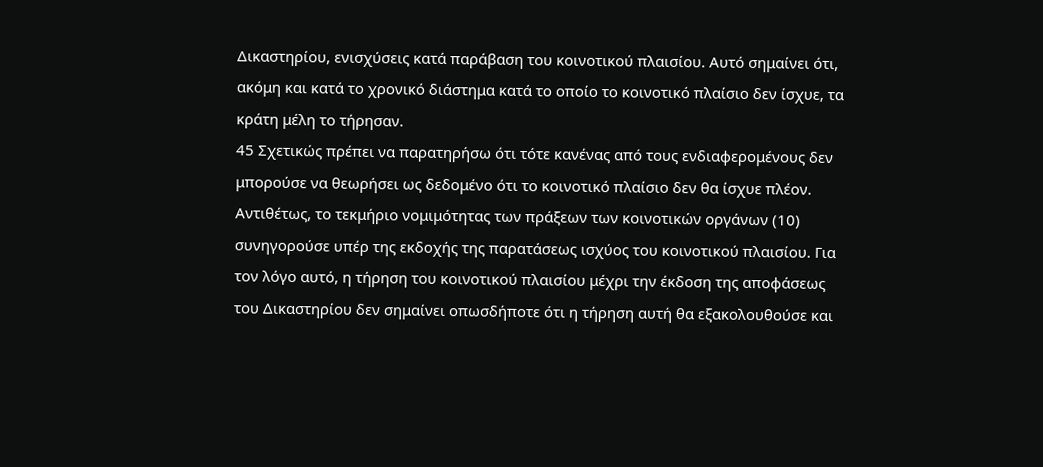Δικαστηρίου, ενισχύσεις κατά παράβαση του κοινοτικού πλαισίου. Αυτό σημαίνει ότι, ακόμη και κατά το χρονικό διάστημα κατά το οποίο το κοινοτικό πλαίσιο δεν ίσχυε, τα κράτη μέλη το τήρησαν.
45 Σχετικώς πρέπει να παρατηρήσω ότι τότε κανένας από τους ενδιαφερομένους δεν μπορούσε να θεωρήσει ως δεδομένο ότι το κοινοτικό πλαίσιο δεν θα ίσχυε πλέον. Αντιθέτως, το τεκμήριο νομιμότητας των πράξεων των κοινοτικών οργάνων (10) συνηγορούσε υπέρ της εκδοχής της παρατάσεως ισχύος του κοινοτικού πλαισίου. Για τον λόγο αυτό, η τήρηση του κοινοτικού πλαισίου μέχρι την έκδοση της αποφάσεως του Δικαστηρίου δεν σημαίνει οπωσδήποτε ότι η τήρηση αυτή θα εξακολουθούσε και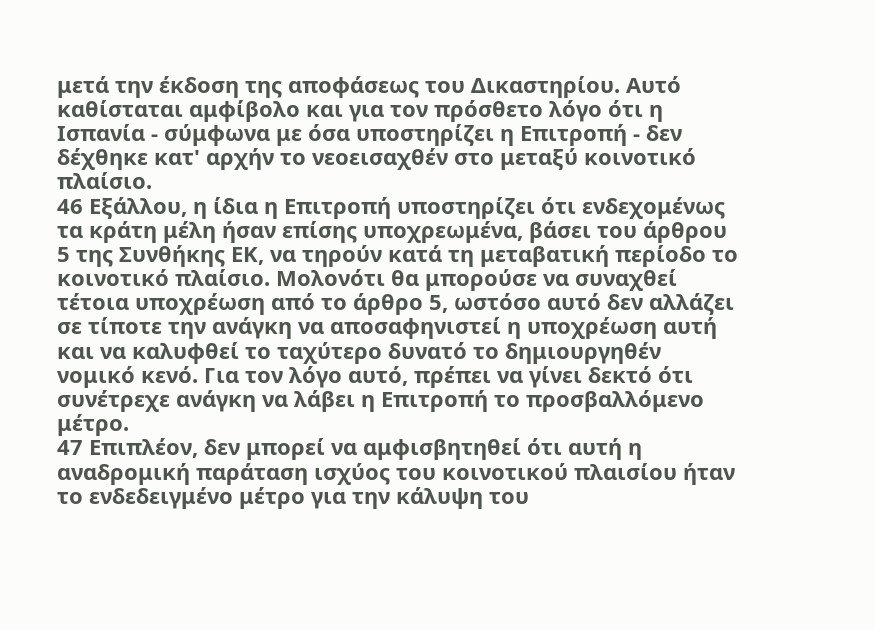μετά την έκδοση της αποφάσεως του Δικαστηρίου. Αυτό καθίσταται αμφίβολο και για τον πρόσθετο λόγο ότι η Ισπανία - σύμφωνα με όσα υποστηρίζει η Επιτροπή - δεν δέχθηκε κατ' αρχήν το νεοεισαχθέν στο μεταξύ κοινοτικό πλαίσιο.
46 Εξάλλου, η ίδια η Επιτροπή υποστηρίζει ότι ενδεχομένως τα κράτη μέλη ήσαν επίσης υποχρεωμένα, βάσει του άρθρου 5 της Συνθήκης ΕΚ, να τηρούν κατά τη μεταβατική περίοδο το κοινοτικό πλαίσιο. Μολονότι θα μπορούσε να συναχθεί τέτοια υποχρέωση από το άρθρο 5, ωστόσο αυτό δεν αλλάζει σε τίποτε την ανάγκη να αποσαφηνιστεί η υποχρέωση αυτή και να καλυφθεί το ταχύτερο δυνατό το δημιουργηθέν νομικό κενό. Για τον λόγο αυτό, πρέπει να γίνει δεκτό ότι συνέτρεχε ανάγκη να λάβει η Επιτροπή το προσβαλλόμενο μέτρο.
47 Επιπλέον, δεν μπορεί να αμφισβητηθεί ότι αυτή η αναδρομική παράταση ισχύος του κοινοτικού πλαισίου ήταν το ενδεδειγμένο μέτρο για την κάλυψη του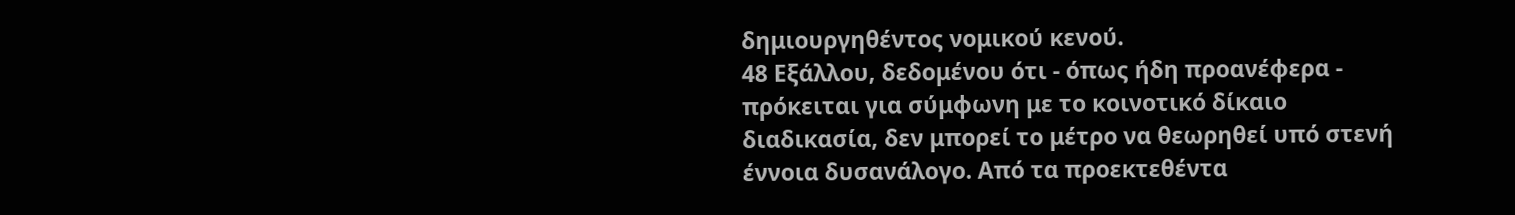δημιουργηθέντος νομικού κενού.
48 Εξάλλου, δεδομένου ότι - όπως ήδη προανέφερα - πρόκειται για σύμφωνη με το κοινοτικό δίκαιο διαδικασία, δεν μπορεί το μέτρο να θεωρηθεί υπό στενή έννοια δυσανάλογο. Από τα προεκτεθέντα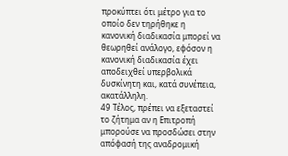προκύπτει ότι μέτρο για το οποίο δεν τηρήθηκε η κανονική διαδικασία μπορεί να θεωρηθεί ανάλογο, εφόσον η κανονική διαδικασία έχει αποδειχθεί υπερβολικά δυσκίνητη και, κατά συνέπεια, ακατάλληλη.
49 Τέλος, πρέπει να εξεταστεί το ζήτημα αν η Επιτροπή μπορούσε να προσδώσει στην απόφασή της αναδρομική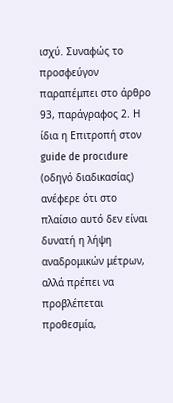ισχύ. Συναφώς το προσφεύγον παραπέμπει στο άρθρο 93, παράγραφος 2. Η ίδια η Επιτροπή στον guide de procιdure (οδηγό διαδικασίας) ανέφερε ότι στο πλαίσιο αυτό δεν είναι δυνατή η λήψη αναδρομικών μέτρων, αλλά πρέπει να προβλέπεται προθεσμία,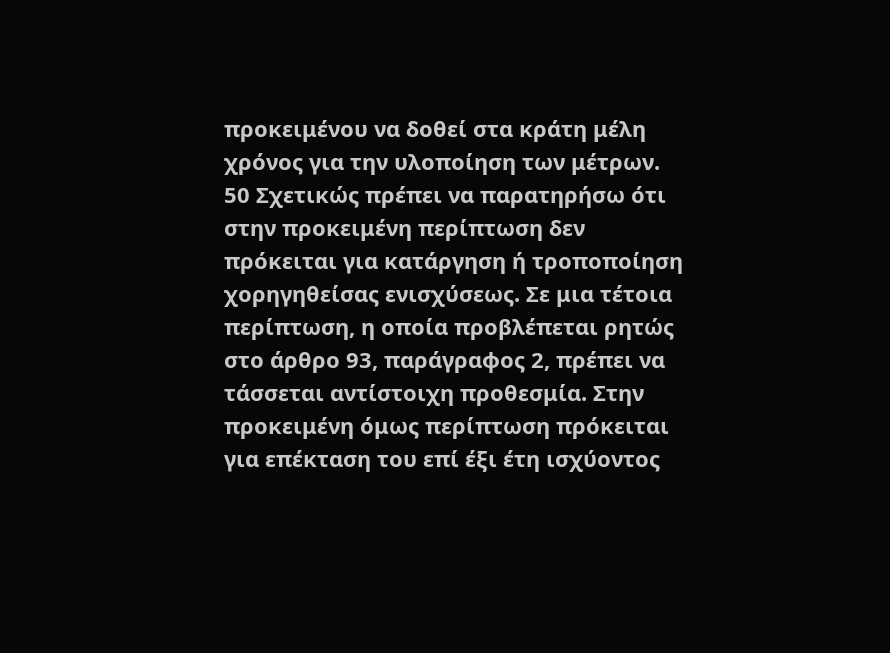προκειμένου να δοθεί στα κράτη μέλη χρόνος για την υλοποίηση των μέτρων.
50 Σχετικώς πρέπει να παρατηρήσω ότι στην προκειμένη περίπτωση δεν πρόκειται για κατάργηση ή τροποποίηση χορηγηθείσας ενισχύσεως. Σε μια τέτοια περίπτωση, η οποία προβλέπεται ρητώς στο άρθρο 93, παράγραφος 2, πρέπει να τάσσεται αντίστοιχη προθεσμία. Στην προκειμένη όμως περίπτωση πρόκειται για επέκταση του επί έξι έτη ισχύοντος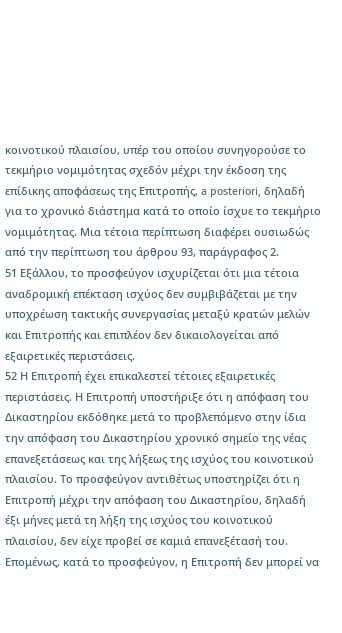κοινοτικού πλαισίου, υπέρ του οποίου συνηγορούσε το τεκμήριο νομιμότητας σχεδόν μέχρι την έκδοση της επίδικης αποφάσεως της Επιτροπής, a posteriori, δηλαδή για το χρονικό διάστημα κατά το οποίο ίσχυε το τεκμήριο νομιμότητας. Μια τέτοια περίπτωση διαφέρει ουσιωδώς από την περίπτωση του άρθρου 93, παράγραφος 2.
51 Εξάλλου, το προσφεύγον ισχυρίζεται ότι μια τέτοια αναδρομική επέκταση ισχύος δεν συμβιβάζεται με την υποχρέωση τακτικής συνεργασίας μεταξύ κρατών μελών και Επιτροπής και επιπλέον δεν δικαιολογείται από εξαιρετικές περιστάσεις.
52 Η Επιτροπή έχει επικαλεστεί τέτοιες εξαιρετικές περιστάσεις. Η Επιτροπή υποστήριξε ότι η απόφαση του Δικαστηρίου εκδόθηκε μετά το προβλεπόμενο στην ίδια την απόφαση του Δικαστηρίου χρονικό σημείο της νέας επανεξετάσεως και της λήξεως της ισχύος του κοινοτικού πλαισίου. Το προσφεύγον αντιθέτως υποστηρίζει ότι η Επιτροπή μέχρι την απόφαση του Δικαστηρίου, δηλαδή έξι μήνες μετά τη λήξη της ισχύος του κοινοτικού πλαισίου, δεν είχε προβεί σε καμιά επανεξέτασή του. Επομένως, κατά το προσφεύγον, η Επιτροπή δεν μπορεί να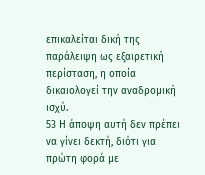επικαλείται δική της παράλειψη ως εξαιρετική περίσταση, η οποία δικαιολογεί την αναδρομική ισχύ.
53 Η άποψη αυτή δεν πρέπει να γίνει δεκτή, διότι για πρώτη φορά με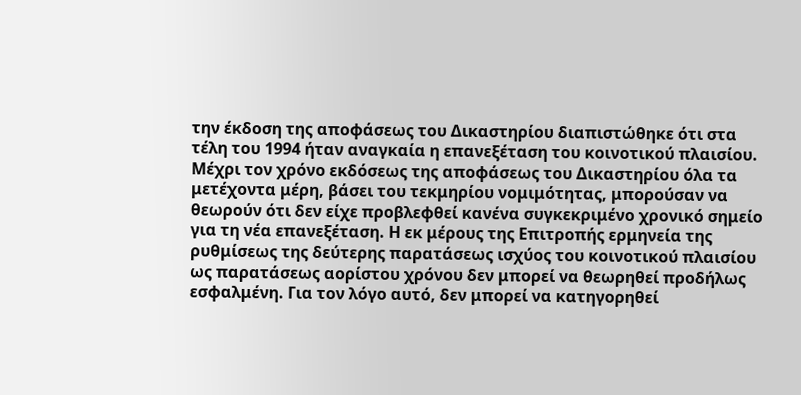την έκδοση της αποφάσεως του Δικαστηρίου διαπιστώθηκε ότι στα τέλη του 1994 ήταν αναγκαία η επανεξέταση του κοινοτικού πλαισίου. Μέχρι τον χρόνο εκδόσεως της αποφάσεως του Δικαστηρίου όλα τα μετέχοντα μέρη, βάσει του τεκμηρίου νομιμότητας, μπορούσαν να θεωρούν ότι δεν είχε προβλεφθεί κανένα συγκεκριμένο χρονικό σημείο για τη νέα επανεξέταση. Η εκ μέρους της Επιτροπής ερμηνεία της ρυθμίσεως της δεύτερης παρατάσεως ισχύος του κοινοτικού πλαισίου ως παρατάσεως αορίστου χρόνου δεν μπορεί να θεωρηθεί προδήλως εσφαλμένη. Για τον λόγο αυτό, δεν μπορεί να κατηγορηθεί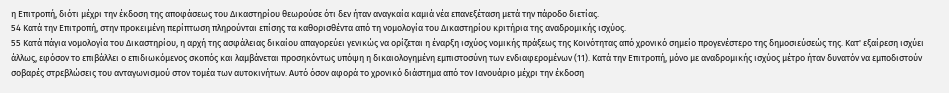η Επιτροπή, διότι μέχρι την έκδοση της αποφάσεως του Δικαστηρίου θεωρούσε ότι δεν ήταν αναγκαία καμιά νέα επανεξέταση μετά την πάροδο διετίας.
54 Κατά την Επιτροπή, στην προκειμένη περίπτωση πληρούνται επίσης τα καθορισθέντα από τη νομολογία του Δικαστηρίου κριτήρια της αναδρομικής ισχύος.
55 Κατά πάγια νομολογία του Δικαστηρίου, η αρχή της ασφάλειας δικαίου απαγορεύει γενικώς να ορίζεται η έναρξη ισχύος νομικής πράξεως της Κοινότητας από χρονικό σημείο προγενέστερο της δημοσιεύσεώς της. Κατ' εξαίρεση ισχύει άλλως, εφόσον το επιβάλλει ο επιδιωκόμενος σκοπός και λαμβάνεται προσηκόντως υπόψη η δικαιολογημένη εμπιστοσύνη των ενδιαφερομένων (11). Κατά την Επιτροπή, μόνο με αναδρομικής ισχύος μέτρο ήταν δυνατόν να εμποδιστούν σοβαρές στρεβλώσεις του ανταγωνισμού στον τομέα των αυτοκινήτων. Αυτό όσον αφορά το χρονικό διάστημα από τον Ιανουάριο μέχρι την έκδοση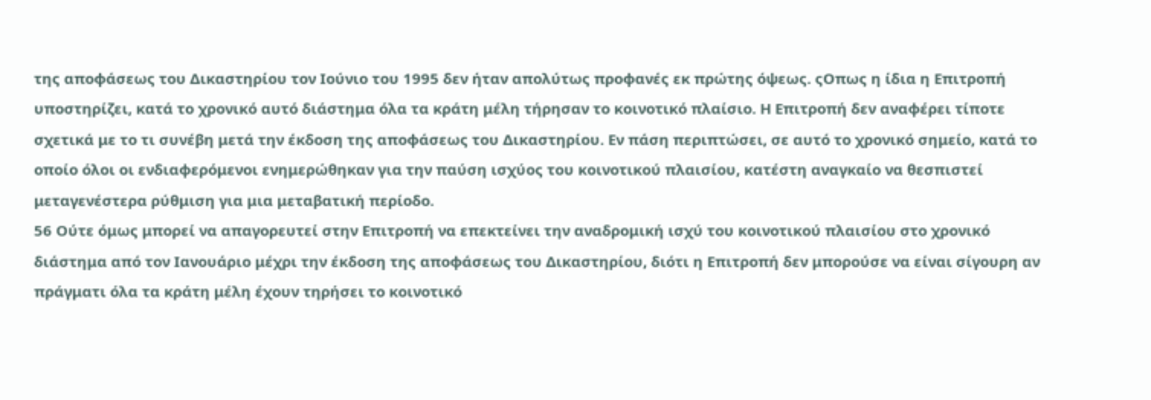της αποφάσεως του Δικαστηρίου τον Ιούνιο του 1995 δεν ήταν απολύτως προφανές εκ πρώτης όψεως. ςΟπως η ίδια η Επιτροπή υποστηρίζει, κατά το χρονικό αυτό διάστημα όλα τα κράτη μέλη τήρησαν το κοινοτικό πλαίσιο. Η Επιτροπή δεν αναφέρει τίποτε σχετικά με το τι συνέβη μετά την έκδοση της αποφάσεως του Δικαστηρίου. Εν πάση περιπτώσει, σε αυτό το χρονικό σημείο, κατά το οποίο όλοι οι ενδιαφερόμενοι ενημερώθηκαν για την παύση ισχύος του κοινοτικού πλαισίου, κατέστη αναγκαίο να θεσπιστεί μεταγενέστερα ρύθμιση για μια μεταβατική περίοδο.
56 Ούτε όμως μπορεί να απαγορευτεί στην Επιτροπή να επεκτείνει την αναδρομική ισχύ του κοινοτικού πλαισίου στο χρονικό διάστημα από τον Ιανουάριο μέχρι την έκδοση της αποφάσεως του Δικαστηρίου, διότι η Επιτροπή δεν μπορούσε να είναι σίγουρη αν πράγματι όλα τα κράτη μέλη έχουν τηρήσει το κοινοτικό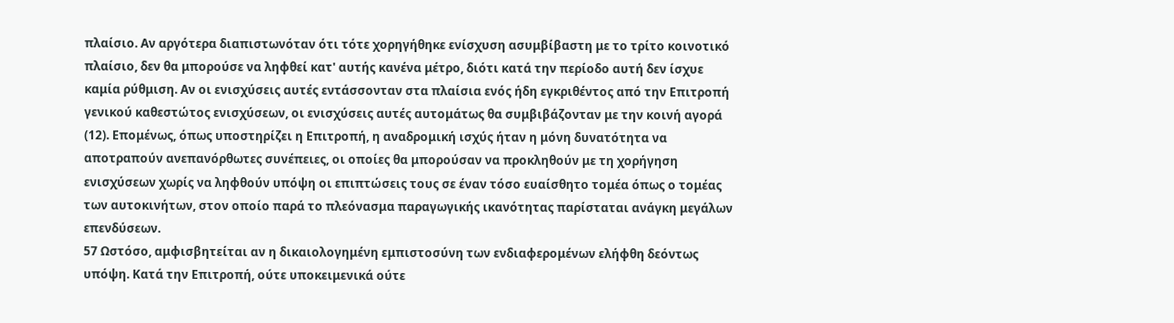πλαίσιο. Αν αργότερα διαπιστωνόταν ότι τότε χορηγήθηκε ενίσχυση ασυμβίβαστη με το τρίτο κοινοτικό πλαίσιο, δεν θα μπορούσε να ληφθεί κατ' αυτής κανένα μέτρο, διότι κατά την περίοδο αυτή δεν ίσχυε καμία ρύθμιση. Αν οι ενισχύσεις αυτές εντάσσονταν στα πλαίσια ενός ήδη εγκριθέντος από την Επιτροπή γενικού καθεστώτος ενισχύσεων, οι ενισχύσεις αυτές αυτομάτως θα συμβιβάζονταν με την κοινή αγορά (12). Επομένως, όπως υποστηρίζει η Επιτροπή, η αναδρομική ισχύς ήταν η μόνη δυνατότητα να αποτραπούν ανεπανόρθωτες συνέπειες, οι οποίες θα μπορούσαν να προκληθούν με τη χορήγηση ενισχύσεων χωρίς να ληφθούν υπόψη οι επιπτώσεις τους σε έναν τόσο ευαίσθητο τομέα όπως ο τομέας των αυτοκινήτων, στον οποίο παρά το πλεόνασμα παραγωγικής ικανότητας παρίσταται ανάγκη μεγάλων επενδύσεων.
57 Ωστόσο, αμφισβητείται αν η δικαιολογημένη εμπιστοσύνη των ενδιαφερομένων ελήφθη δεόντως υπόψη. Κατά την Επιτροπή, ούτε υποκειμενικά ούτε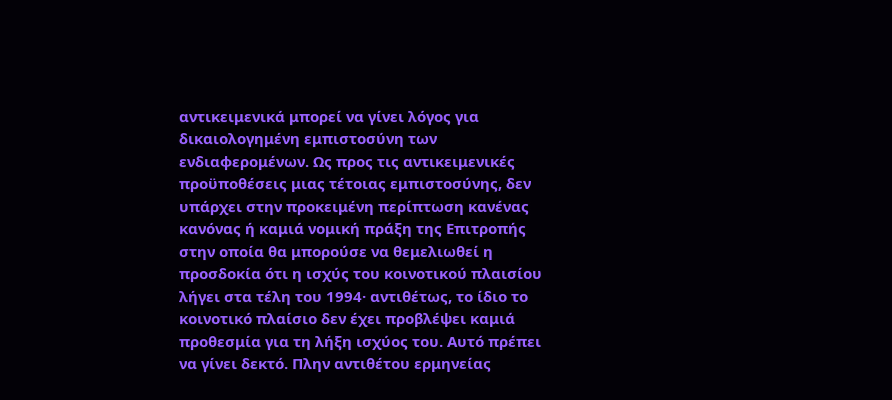αντικειμενικά μπορεί να γίνει λόγος για δικαιολογημένη εμπιστοσύνη των ενδιαφερομένων. Ως προς τις αντικειμενικές προϋποθέσεις μιας τέτοιας εμπιστοσύνης, δεν υπάρχει στην προκειμένη περίπτωση κανένας κανόνας ή καμιά νομική πράξη της Επιτροπής στην οποία θα μπορούσε να θεμελιωθεί η προσδοκία ότι η ισχύς του κοινοτικού πλαισίου λήγει στα τέλη του 1994· αντιθέτως, το ίδιο το κοινοτικό πλαίσιο δεν έχει προβλέψει καμιά προθεσμία για τη λήξη ισχύος του. Αυτό πρέπει να γίνει δεκτό. Πλην αντιθέτου ερμηνείας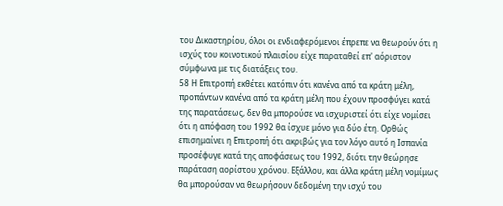του Δικαστηρίου, όλοι οι ενδιαφερόμενοι έπρεπε να θεωρούν ότι η ισχύς του κοινοτικού πλαισίου είχε παραταθεί επ' αόριστον σύμφωνα με τις διατάξεις του.
58 Η Επιτροπή εκθέτει κατόπιν ότι κανένα από τα κράτη μέλη, προπάντων κανένα από τα κράτη μέλη που έχουν προσφύγει κατά της παρατάσεως, δεν θα μπορούσε να ισχυριστεί ότι είχε νομίσει ότι η απόφαση του 1992 θα ίσχυε μόνο για δύο έτη. Ορθώς επισημαίνει η Επιτροπή ότι ακριβώς για τον λόγο αυτό η Ισπανία προσέφυγε κατά της αποφάσεως του 1992, διότι την θεώρησε παράταση αορίστου χρόνου. Εξάλλου, και άλλα κράτη μέλη νομίμως θα μπορούσαν να θεωρήσουν δεδομένη την ισχύ του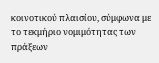κοινοτικού πλαισίου, σύμφωνα με το τεκμήριο νομιμότητας των πράξεων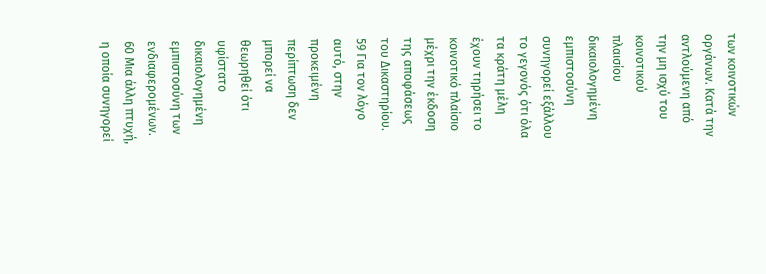των κοινοτικών οργάνων. Κατά την αντλούμενη από την μη ισχύ του κοινοτικού πλαισίου δικαιολογημένη εμπιστοσύνη συνηγορεί εξάλλου το γεγονός ότι όλα τα κράτη μέλη έχουν τηρήσει το κοινοτικό πλαίσιο μέχρι την έκδοση της αποφάσεως του Δικαστηρίου.
59 Για τον λόγο αυτό, στην προκειμένη περίπτωση δεν μπορεί να θεωρηθεί ότι υφίστατο δικαιολογημένη εμπιστοσύνη των ενδιαφερομένων.
60 Μια άλλη πτυχή, η οποία συνηγορεί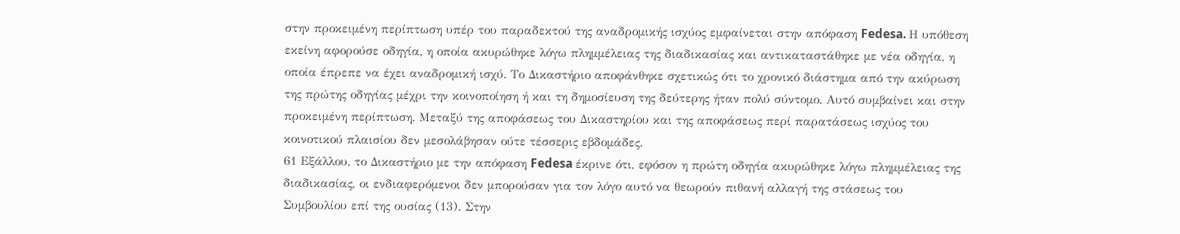στην προκειμένη περίπτωση υπέρ του παραδεκτού της αναδρομικής ισχύος εμφαίνεται στην απόφαση Fedesa. Η υπόθεση εκείνη αφορούσε οδηγία, η οποία ακυρώθηκε λόγω πλημμέλειας της διαδικασίας και αντικαταστάθηκε με νέα οδηγία, η οποία έπρεπε να έχει αναδρομική ισχύ. Το Δικαστήριο αποφάνθηκε σχετικώς ότι το χρονικό διάστημα από την ακύρωση της πρώτης οδηγίας μέχρι την κοινοποίηση ή και τη δημοσίευση της δεύτερης ήταν πολύ σύντομο. Αυτό συμβαίνει και στην προκειμένη περίπτωση. Μεταξύ της αποφάσεως του Δικαστηρίου και της αποφάσεως περί παρατάσεως ισχύος του κοινοτικού πλαισίου δεν μεσολάβησαν ούτε τέσσερις εβδομάδες.
61 Εξάλλου, το Δικαστήριο με την απόφαση Fedesa έκρινε ότι, εφόσον η πρώτη οδηγία ακυρώθηκε λόγω πλημμέλειας της διαδικασίας, οι ενδιαφερόμενοι δεν μπορούσαν για τον λόγο αυτό να θεωρούν πιθανή αλλαγή της στάσεως του Συμβουλίου επί της ουσίας (13). Στην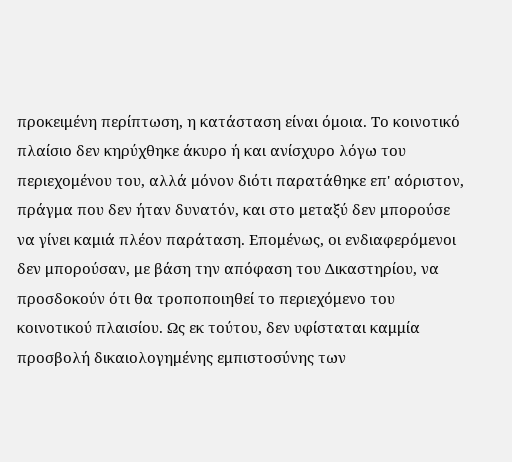προκειμένη περίπτωση, η κατάσταση είναι όμοια. Το κοινοτικό πλαίσιο δεν κηρύχθηκε άκυρο ή και ανίσχυρο λόγω του περιεχομένου του, αλλά μόνον διότι παρατάθηκε επ' αόριστον, πράγμα που δεν ήταν δυνατόν, και στο μεταξύ δεν μπορούσε να γίνει καμιά πλέον παράταση. Επομένως, οι ενδιαφερόμενοι δεν μπορούσαν, με βάση την απόφαση του Δικαστηρίου, να προσδοκούν ότι θα τροποποιηθεί το περιεχόμενο του κοινοτικού πλαισίου. Ως εκ τούτου, δεν υφίσταται καμμία προσβολή δικαιολογημένης εμπιστοσύνης των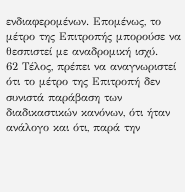ενδιαφερομένων. Επομένως, το μέτρο της Επιτροπής μπορούσε να θεσπιστεί με αναδρομική ισχύ.
62 Τέλος, πρέπει να αναγνωριστεί ότι το μέτρο της Επιτροπή δεν συνιστά παράβαση των διαδικαστικών κανόνων, ότι ήταν ανάλογο και ότι, παρά την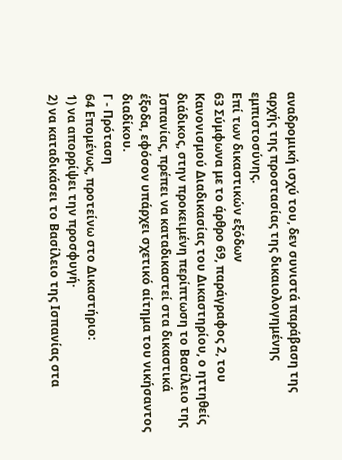αναδρομική ισχύ του, δεν συνιστά παράβαση της αρχής της προστασίας της δικαιολογημένης εμπιστοσύνης.
Επί των δικαστικών εξόδων
63 Σύμφωνα με το άρθρο 69, παράγραφος 2, του Κανονισμού Διαδικασίας του Δικαστηρίου, ο ηττηθείς διάδικος, στην προκειμένη περίπτωση το Βασίλειο της Ισπανίας, πρέπει να καταδικαστεί στα δικαστικά έξοδα, εφόσον υπάρχει σχετικό αίτημα του νικήσαντος διαδίκου.
Γ - Πρόταση
64 Επομένως, προτείνω στο Δικαστήριο:
1) να απορρίψει την προσφυγή·
2) να καταδικάσει το Βασίλειο της Ισπανίας στα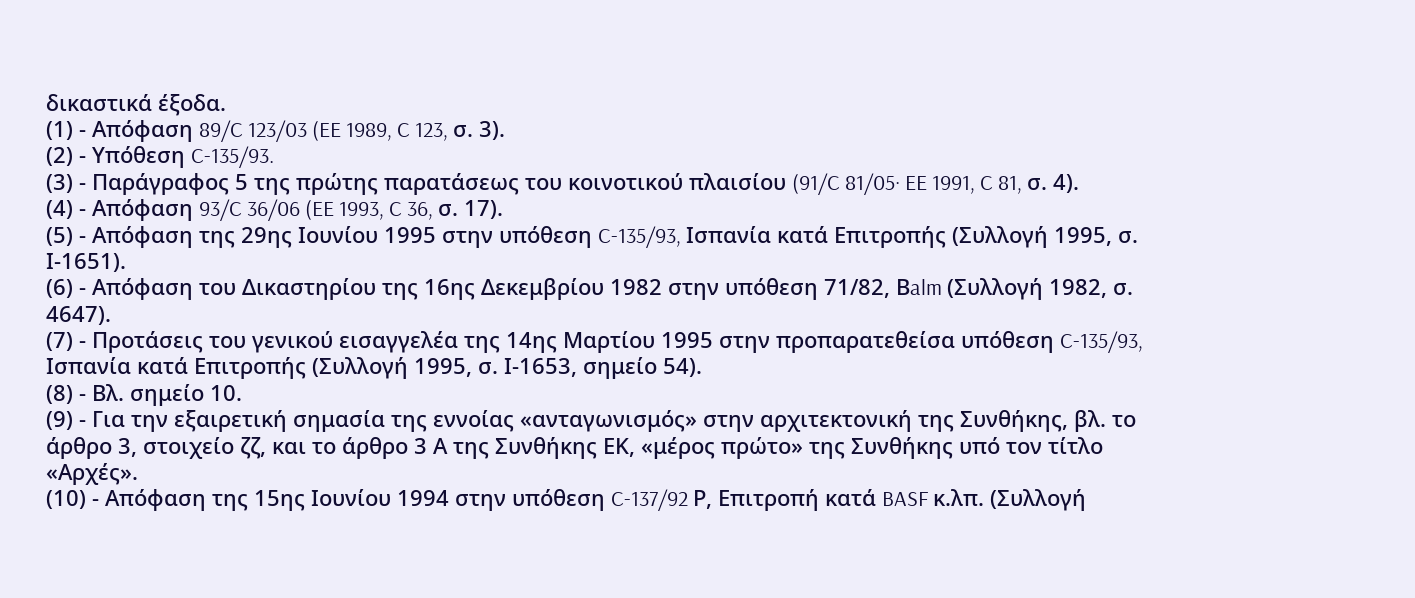δικαστικά έξοδα.
(1) - Απόφαση 89/C 123/03 (EE 1989, C 123, σ. 3).
(2) - Υπόθεση C-135/93.
(3) - Παράγραφος 5 της πρώτης παρατάσεως του κοινοτικού πλαισίου (91/C 81/05· EE 1991, C 81, σ. 4).
(4) - Απόφαση 93/C 36/06 (EE 1993, C 36, σ. 17).
(5) - Απόφαση της 29ης Ιουνίου 1995 στην υπόθεση C-135/93, Ισπανία κατά Επιτροπής (Συλλογή 1995, σ. Ι-1651).
(6) - Απόφαση του Δικαστηρίου της 16ης Δεκεμβρίου 1982 στην υπόθεση 71/82, Βalm (Συλλογή 1982, σ. 4647).
(7) - Προτάσεις του γενικού εισαγγελέα της 14ης Μαρτίου 1995 στην προπαρατεθείσα υπόθεση C-135/93, Ισπανία κατά Επιτροπής (Συλλογή 1995, σ. Ι-1653, σημείο 54).
(8) - Βλ. σημείο 10.
(9) - Για την εξαιρετική σημασία της εννοίας «ανταγωνισμός» στην αρχιτεκτονική της Συνθήκης, βλ. το άρθρο 3, στοιχείο ζζ, και το άρθρο 3 Α της Συνθήκης ΕΚ, «μέρος πρώτο» της Συνθήκης υπό τον τίτλο «Αρχές».
(10) - Απόφαση της 15ης Ιουνίου 1994 στην υπόθεση C-137/92 Ρ, Επιτροπή κατά BASF κ.λπ. (Συλλογή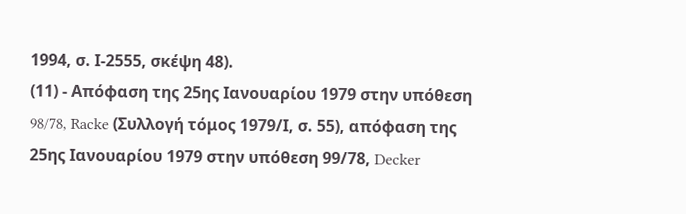1994, σ. Ι-2555, σκέψη 48).
(11) - Απόφαση της 25ης Ιανουαρίου 1979 στην υπόθεση 98/78, Racke (Συλλογή τόμος 1979/Ι, σ. 55), απόφαση της 25ης Ιανουαρίου 1979 στην υπόθεση 99/78, Decker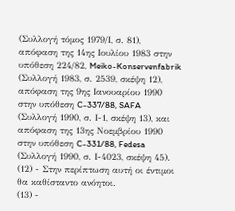(Συλλογή τόμος 1979/Ι, σ. 81), απόφαση της 14ης Ιουλίου 1983 στην υπόθεση 224/82, Meiko-Konservenfabrik (Συλλογή 1983, σ. 2539, σκέψη 12), απόφαση της 9ης Ιανουαρίου 1990 στην υπόθεση C-337/88, SAFA (Συλλογή 1990, σ. Ι-1, σκέψη 13), και απόφαση της 13ης Νοεμβρίου 1990 στην υπόθεση C-331/88, Fedesa (Συλλογή 1990, σ. Ι-4023, σκέψη 45).
(12) - Στην περίπτωση αυτή οι έντιμοι θα καθίσταντο ανόητοι.
(13) -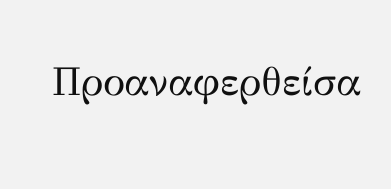Προαναφερθείσα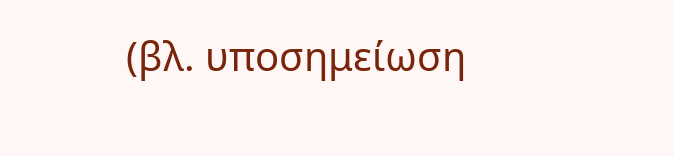(βλ. υποσημείωση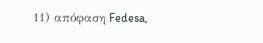11) απόφαση Fedesa,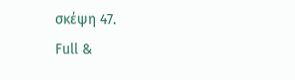σκέψη 47.
Full &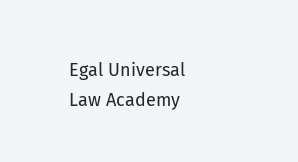Egal Universal Law Academy